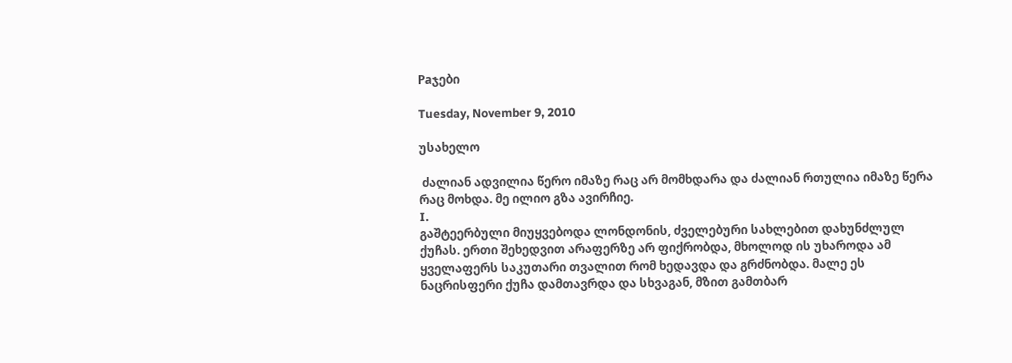Paჯები

Tuesday, November 9, 2010

უსახელო

 ძალიან ადვილია წერო იმაზე რაც არ მომხდარა და ძალიან რთულია იმაზე წერა რაც მოხდა. მე ილიო გზა ავირჩიე.
I.
გაშტეერბული მიუყვებოდა ლონდონის, ძველებური სახლებით დახუნძლულ ქუჩას. ერთი შეხედვით არაფერზე არ ფიქრობდა, მხოლოდ ის უხაროდა ამ ყველაფერს საკუთარი თვალით რომ ხედავდა და გრძნობდა. მალე ეს ნაცრისფერი ქუჩა დამთავრდა და სხვაგან, მზით გამთბარ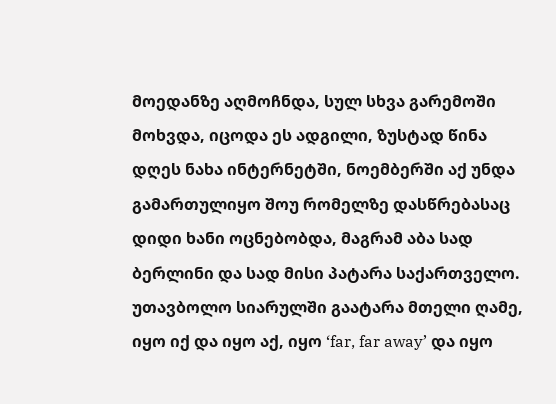მოედანზე აღმოჩნდა, სულ სხვა გარემოში მოხვდა, იცოდა ეს ადგილი, ზუსტად წინა დღეს ნახა ინტერნეტში, ნოემბერში აქ უნდა გამართულიყო შოუ რომელზე დასწრებასაც დიდი ხანი ოცნებობდა, მაგრამ აბა სად ბერლინი და სად მისი პატარა საქართველო.
უთავბოლო სიარულში გაატარა მთელი ღამე, იყო იქ და იყო აქ, იყო ‘far, far away’ და იყო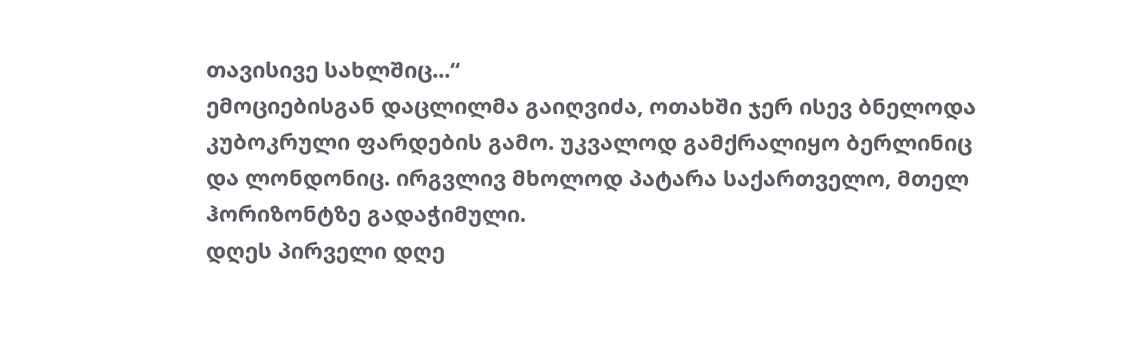თავისივე სახლშიც...“
ემოციებისგან დაცლილმა გაიღვიძა, ოთახში ჯერ ისევ ბნელოდა კუბოკრული ფარდების გამო. უკვალოდ გამქრალიყო ბერლინიც და ლონდონიც. ირგვლივ მხოლოდ პატარა საქართველო, მთელ ჰორიზონტზე გადაჭიმული.
დღეს პირველი დღე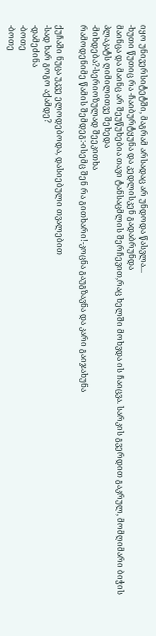იყო უნივერსიტეტში, მაგრამ არსადაც არ უნდოდა წასვლა...
-ხუთი წუთიც რა -ჩაიბურტყუნა და კედლისკენ გადაბრუნდა
მაინცა და მაინც არ შეუწუხებია თავი ტანსაცმლის შერჩევით,რაც ხელში მოხვდა ის ჩაიცვა. სარკის გვერდით გაკრულ, მომღიმარი ბიჭის პლაკატს ღიმილითვე შეხედა
-მიხდება?-სერიოზულად შეეკითხა
რამოდენიმე წამის შემდეგ:-ისემც შენ რა გითხარი!-კოცნა გაუგზავნა და კარი გაიჯახუნა

ქუჩაში ნუცა უკვე ელოდებოდა, დასიებული თვალებით
-სად ხარ გოგო აქამდე?
-დამეძინა
-ბოთე
-ბოთე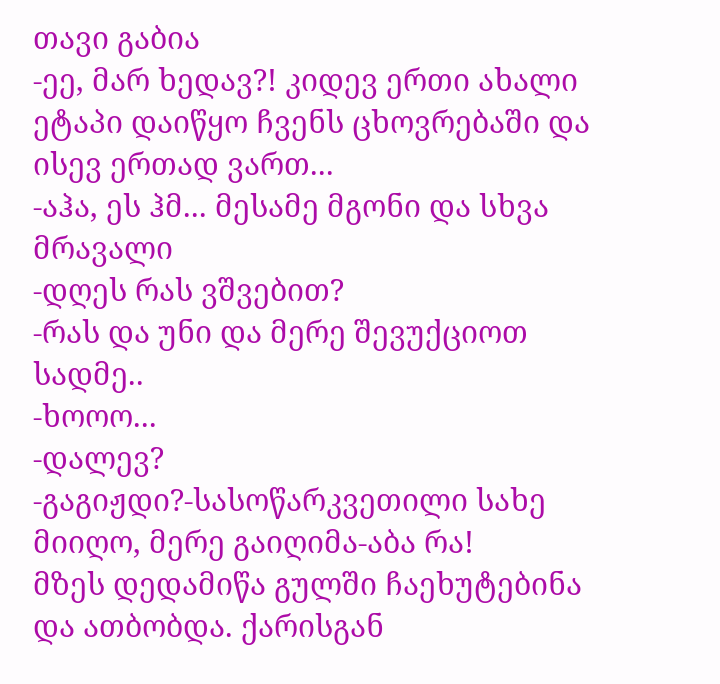თავი გაბია
-ეე, მარ ხედავ?! კიდევ ერთი ახალი ეტაპი დაიწყო ჩვენს ცხოვრებაში და ისევ ერთად ვართ...
-აჰა, ეს ჰმ... მესამე მგონი და სხვა მრავალი
-დღეს რას ვშვებით?
-რას და უნი და მერე შევუქციოთ სადმე..
-ხოოო...
-დალევ?
-გაგიჟდი?-სასოწარკვეთილი სახე მიიღო, მერე გაიღიმა-აბა რა!
მზეს დედამიწა გულში ჩაეხუტებინა და ათბობდა. ქარისგან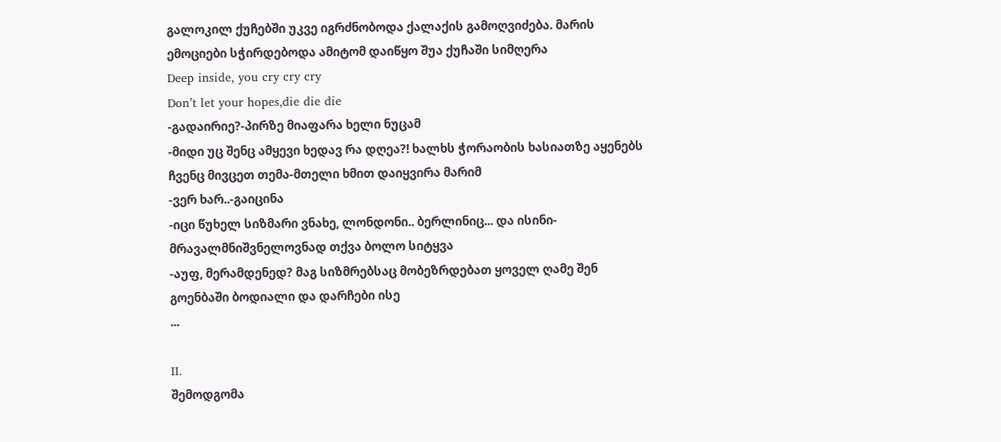გალოკილ ქუჩებში უკვე იგრძნობოდა ქალაქის გამოღვიძება. მარის ემოციები სჭირდებოდა ამიტომ დაიწყო შუა ქუჩაში სიმღერა
Deep inside, you cry cry cry
Don’t let your hopes,die die die
-გადაირიე?-პირზე მიაფარა ხელი ნუცამ
-მიდი უც შენც ამყევი ხედავ რა დღეა?! ხალხს ჭორაობის ხასიათზე აყენებს ჩვენც მივცეთ თემა-მთელი ხმით დაიყვირა მარიმ
-ვერ ხარ..-გაიცინა
-იცი წუხელ სიზმარი ვნახე, ლონდონი.. ბერლინიც... და ისინი-მრავალმნიშვნელოვნად თქვა ბოლო სიტყვა
-აუფ, მერამდენედ? მაგ სიზმრებსაც მობეზრდებათ ყოველ ღამე შენ გოენბაში ბოდიალი და დარჩები ისე
...

II.
შემოდგომა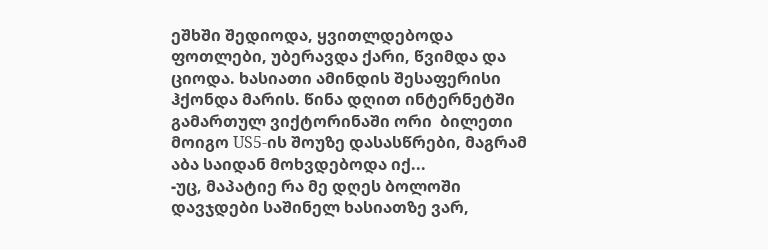ეშხში შედიოდა, ყვითლდებოდა ფოთლები, უბერავდა ქარი, წვიმდა და ციოდა. ხასიათი ამინდის შესაფერისი ჰქონდა მარის. წინა დღით ინტერნეტში გამართულ ვიქტორინაში ორი  ბილეთი მოიგო US5-ის შოუზე დასასწრები, მაგრამ აბა საიდან მოხვდებოდა იქ...
-უც, მაპატიე რა მე დღეს ბოლოში დავჯდები საშინელ ხასიათზე ვარ,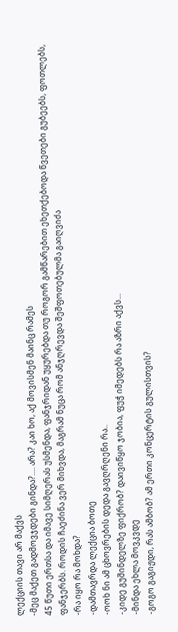ლექციის თავი არ მაქვს
-მეც მაქეთ გადმოვჯდები გინდა?.... არა? კაი ხო, აქ მოვისმენ მაინც რამეს
45 წუთი ერთსა და იმავე სიმღერას უსმენდა, ფანჯრიდან უყურებდა თუ როგორ გამწარებით ეხეთქებოდა წვეთები გუბეებს, ფოთლებს, ფანჯერბს. როდის ჩაეძინა ვერ მიხვდა, მაგრამ ნუცა რომ ანჯღრევდა შეშფოთებულმა გაიღვიძა
-რა იყო რა მოხდა?
-დამთავრდა ლექცია ბოთე
-ოოხ ნი ამ ცხოვრების დედა გავღრღენი რა..
-კიდე გუშინდელზე ფიქრობ? დაივიწყო ჯობია, ფუჭ იმედებს რა აზრი აქვს...
-მინდა ეხლა მოვკვდე
-გოგო გაგიჟდი, რას ამბობ? ამ ერთი კონცერტის გულისთვის?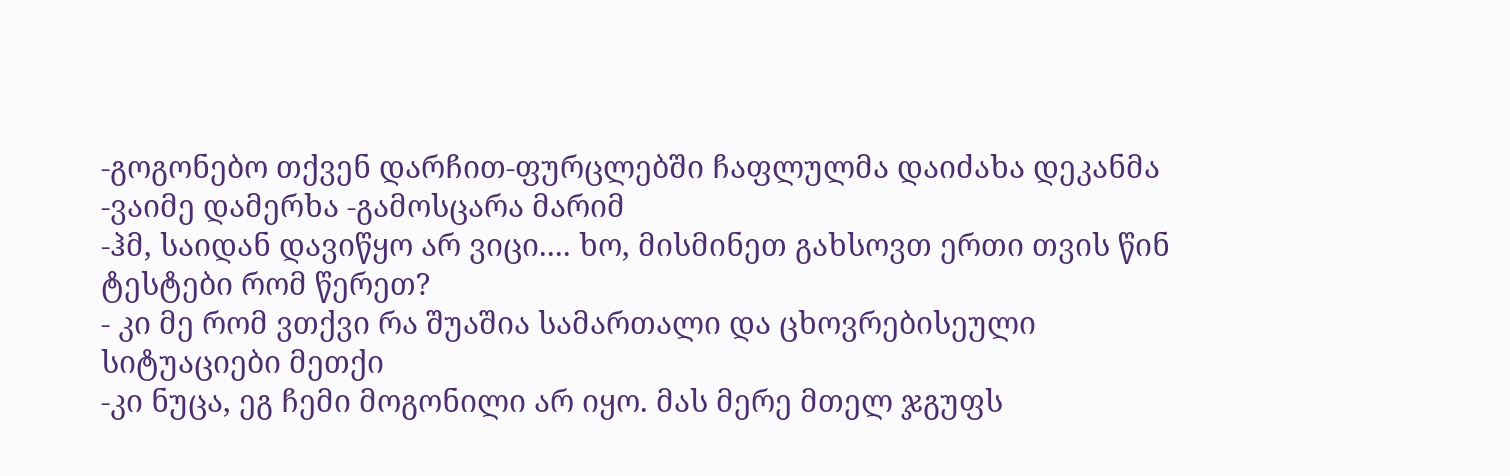-გოგონებო თქვენ დარჩით-ფურცლებში ჩაფლულმა დაიძახა დეკანმა
-ვაიმე დამერხა -გამოსცარა მარიმ
-ჰმ, საიდან დავიწყო არ ვიცი.... ხო, მისმინეთ გახსოვთ ერთი თვის წინ ტესტები რომ წერეთ?
- კი მე რომ ვთქვი რა შუაშია სამართალი და ცხოვრებისეული სიტუაციები მეთქი
-კი ნუცა, ეგ ჩემი მოგონილი არ იყო. მას მერე მთელ ჯგუფს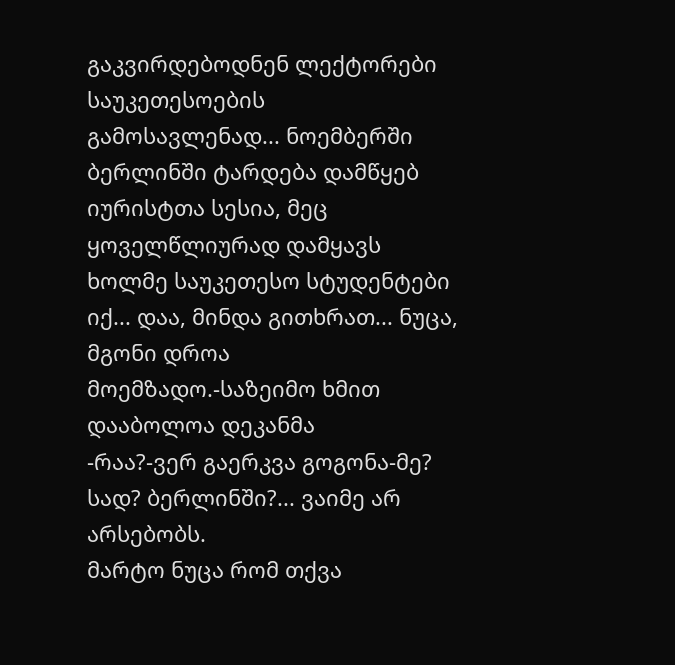გაკვირდებოდნენ ლექტორები საუკეთესოების გამოსავლენად... ნოემბერში ბერლინში ტარდება დამწყებ იურისტთა სესია, მეც ყოველწლიურად დამყავს ხოლმე საუკეთესო სტუდენტები იქ... დაა, მინდა გითხრათ... ნუცა, მგონი დროა მოემზადო.-საზეიმო ხმით დააბოლოა დეკანმა
-რაა?-ვერ გაერკვა გოგონა-მე? სად? ბერლინში?... ვაიმე არ არსებობს.
მარტო ნუცა რომ თქვა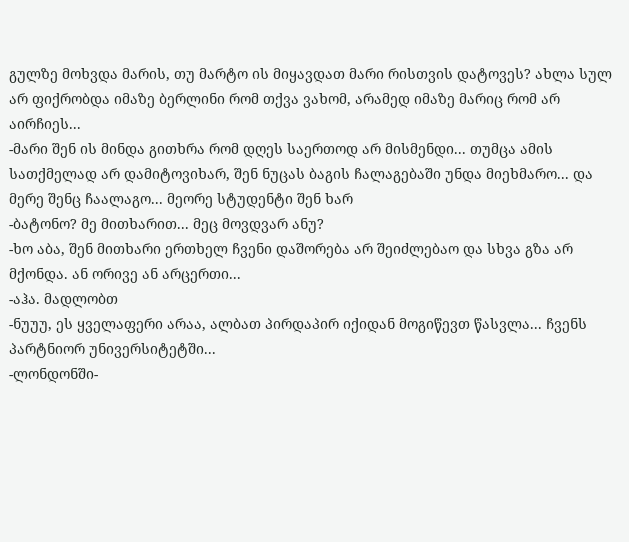გულზე მოხვდა მარის, თუ მარტო ის მიყავდათ მარი რისთვის დატოვეს? ახლა სულ არ ფიქრობდა იმაზე ბერლინი რომ თქვა ვახომ, არამედ იმაზე მარიც რომ არ აირჩიეს...
-მარი შენ ის მინდა გითხრა რომ დღეს საერთოდ არ მისმენდი... თუმცა ამის სათქმელად არ დამიტოვიხარ, შენ ნუცას ბაგის ჩალაგებაში უნდა მიეხმარო... და მერე შენც ჩაალაგო... მეორე სტუდენტი შენ ხარ
-ბატონო? მე მითხარით... მეც მოვდვარ ანუ?
-ხო აბა, შენ მითხარი ერთხელ ჩვენი დაშორება არ შეიძლებაო და სხვა გზა არ მქონდა. ან ორივე ან არცერთი...
-აჰა. მადლობთ
-ნუუუ, ეს ყველაფერი არაა, ალბათ პირდაპირ იქიდან მოგიწევთ წასვლა... ჩვენს პარტნიორ უნივერსიტეტში...
-ლონდონში-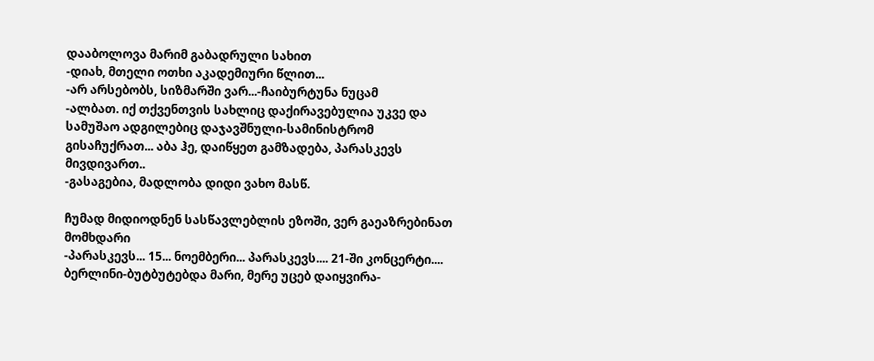დააბოლოვა მარიმ გაბადრული სახით
-დიახ, მთელი ოთხი აკადემიური წლით...
-არ არსებობს, სიზმარში ვარ...-ჩაიბურტუნა ნუცამ
-ალბათ. იქ თქვენთვის სახლიც დაქირავებულია უკვე და სამუშაო ადგილებიც დაჯავშნული-სამინისტრომ გისაჩუქრათ... აბა ჰე, დაიწყეთ გამზადება, პარასკევს მივდივართ..
-გასაგებია, მადლობა დიდი ვახო მასწ.

ჩუმად მიდიოდნენ სასწავლებლის ეზოში, ვერ გაეაზრებინათ მომხდარი
-პარასკევს... 15... ნოემბერი... პარასკევს.... 21-ში კონცერტი.... ბერლინი-ბუტბუტებდა მარი, მერე უცებ დაიყვირა-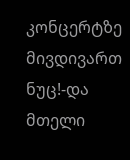კონცერტზე მივდივართ ნუც!-და მთელი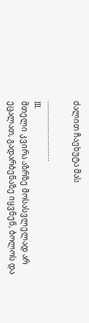ძალით ჩაეხუტა მას

…………………………
III.
მთელი კვირა აზრზე მოსასვლელად არ ეცალათ, გადარბენაზე იყვნენ, ბოლოს და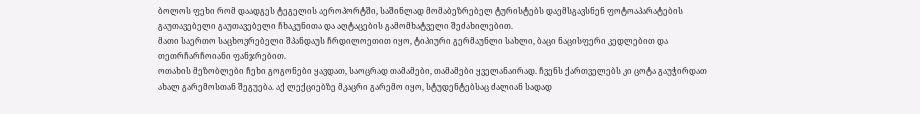ბოლოს ფეხი რომ დაადგეს ტეგელის აეროპორტში, საშინლად მომაბეზრებელ ტურისტებს დაემსგავსნენ ფოტოაპარატების გაუთავებელი გაუთავებელი ჩხაკუნითა და აღტაცების გამომხატველი შეძახილებით.
მათი საერთო საცხოვრებელი შპანდაუს ჩრდილოეთით იყო, ტიპიური გერმაუნლი სახლი, ბაცი ნაცისფერი კედლებით და თეთრჩარჩოიანი ფანჯრებით.
ოთახის მეზობლები ჩეხი გოგონები ყავდათ, საოცრად თამამები, თამამები ყველანაირად. ჩვენს ქართველებს კი ცოტა გაუჭირდათ ახალ გარემოსთან შეგუება. აქ ლექციებზე მკაცრი გარემო იყო, სტუდენტებსაც ძალიან სადად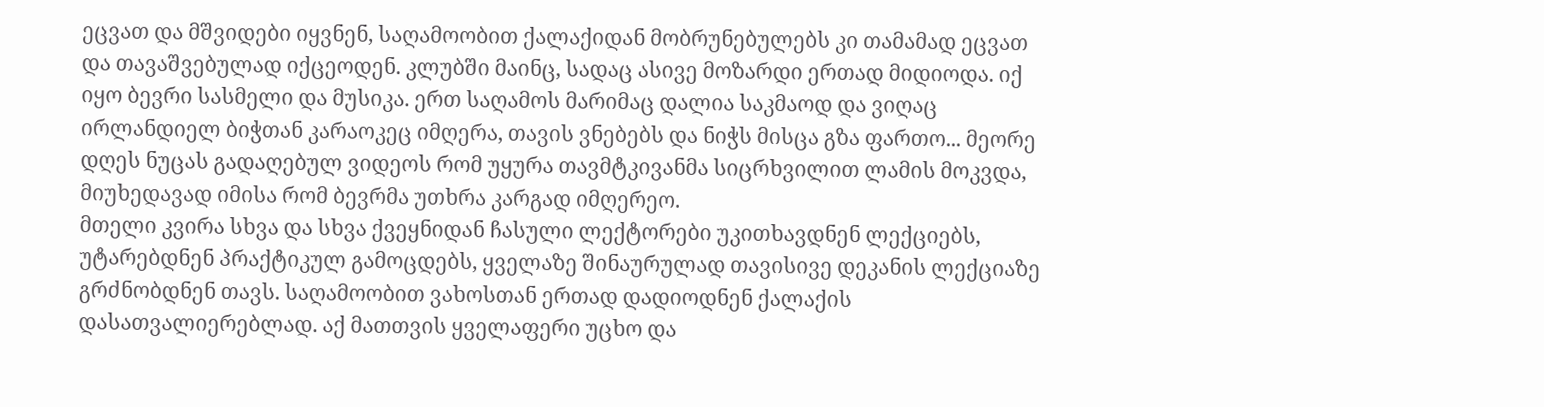ეცვათ და მშვიდები იყვნენ, საღამოობით ქალაქიდან მობრუნებულებს კი თამამად ეცვათ და თავაშვებულად იქცეოდენ. კლუბში მაინც, სადაც ასივე მოზარდი ერთად მიდიოდა. იქ იყო ბევრი სასმელი და მუსიკა. ერთ საღამოს მარიმაც დალია საკმაოდ და ვიღაც ირლანდიელ ბიჭთან კარაოკეც იმღერა, თავის ვნებებს და ნიჭს მისცა გზა ფართო... მეორე დღეს ნუცას გადაღებულ ვიდეოს რომ უყურა თავმტკივანმა სიცრხვილით ლამის მოკვდა, მიუხედავად იმისა რომ ბევრმა უთხრა კარგად იმღერეო.
მთელი კვირა სხვა და სხვა ქვეყნიდან ჩასული ლექტორები უკითხავდნენ ლექციებს, უტარებდნენ პრაქტიკულ გამოცდებს, ყველაზე შინაურულად თავისივე დეკანის ლექციაზე გრძნობდნენ თავს. საღამოობით ვახოსთან ერთად დადიოდნენ ქალაქის დასათვალიერებლად. აქ მათთვის ყველაფერი უცხო და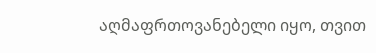აღმაფრთოვანებელი იყო, თვით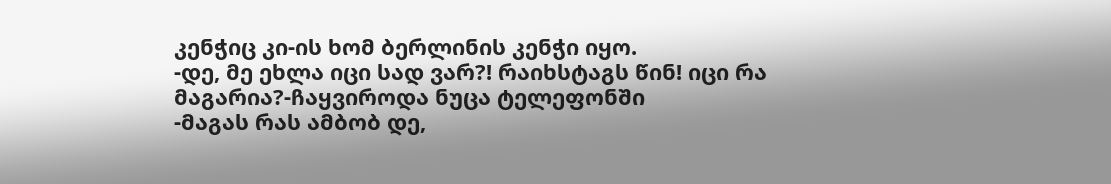კენჭიც კი-ის ხომ ბერლინის კენჭი იყო.
-დე, მე ეხლა იცი სად ვარ?! რაიხსტაგს წინ! იცი რა მაგარია?-ჩაყვიროდა ნუცა ტელეფონში
-მაგას რას ამბობ დე,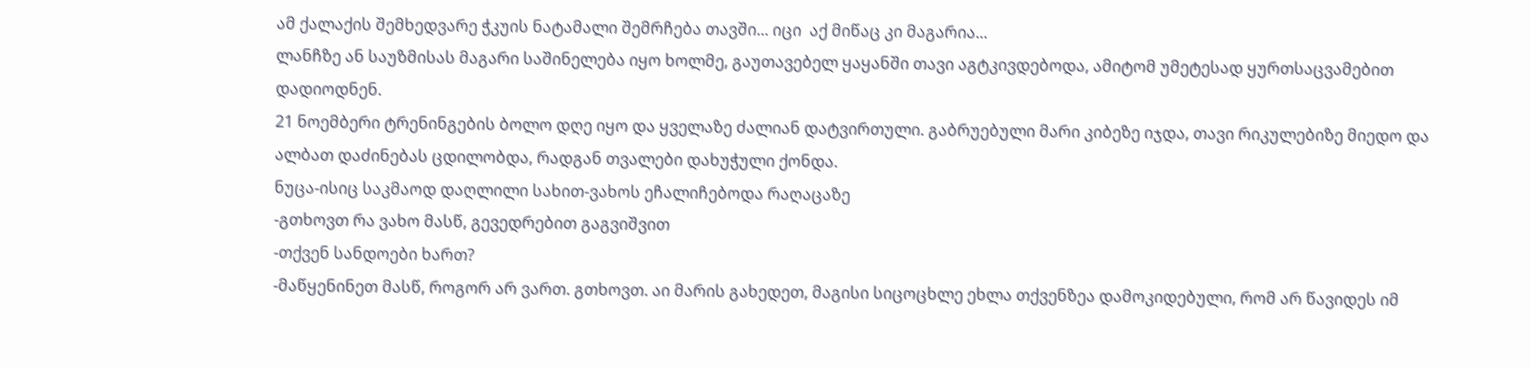ამ ქალაქის შემხედვარე ჭკუის ნატამალი შემრჩება თავში... იცი  აქ მიწაც კი მაგარია...
ლანჩზე ან საუზმისას მაგარი საშინელება იყო ხოლმე, გაუთავებელ ყაყანში თავი აგტკივდებოდა, ამიტომ უმეტესად ყურთსაცვამებით დადიოდნენ.
21 ნოემბერი ტრენინგების ბოლო დღე იყო და ყველაზე ძალიან დატვირთული. გაბრუებული მარი კიბეზე იჯდა, თავი რიკულებიზე მიედო და ალბათ დაძინებას ცდილობდა, რადგან თვალები დახუჭული ქონდა.
ნუცა-ისიც საკმაოდ დაღლილი სახით-ვახოს ეჩალიჩებოდა რაღაცაზე
-გთხოვთ რა ვახო მასწ, გევედრებით გაგვიშვით
-თქვენ სანდოები ხართ?
-მაწყენინეთ მასწ, როგორ არ ვართ. გთხოვთ. აი მარის გახედეთ, მაგისი სიცოცხლე ეხლა თქვენზეა დამოკიდებული, რომ არ წავიდეს იმ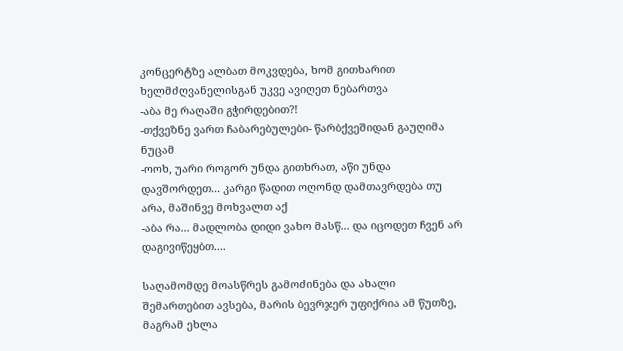კონცერტზე ალბათ მოკვდება, ხომ გითხარით ხელმძღვანელისგან უკვე ავიღეთ ნებართვა
-აბა მე რაღაში გჭირდებით?!
-თქვეზნე ვართ ჩაბარებულები- წარბქვეშიდან გაუღიმა ნუცამ
-ოოხ, უარი როგორ უნდა გითხრათ, აწი უნდა დავშორდეთ... კარგი წადით ოღონდ დამთავრდება თუ არა, მაშინვე მოხვალთ აქ
-აბა რა... მადლობა დიდი ვახო მასწ... და იცოდეთ ჩვენ არ დაგივიწეყბთ....

საღამომდე მოასწრეს გამოძინება და ახალი შემართებით ავსება, მარის ბევრჯერ უფიქრია ამ წუთზე, მაგრამ ეხლა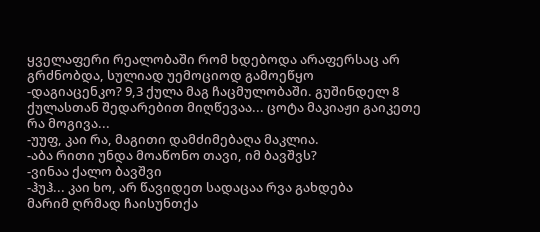ყველაფერი რეალობაში რომ ხდებოდა არაფერსაც არ გრძნობდა, სულიად უემოციოდ გამოეწყო
-დაგიაცენკო? 9,3 ქულა მაგ ჩაცმულობაში. გუშინდელ 8 ქულასთან შედარებით მიღწევაა... ცოტა მაკიაჟი გაიკეთე რა მოგივა...
-უუფ, კაი რა, მაგითი დამძიმებაღა მაკლია.
-აბა რითი უნდა მოაწონო თავი, იმ ბავშვს?
-ვინაა ქალო ბავშვი
-ჰუჰ... კაი ხო, არ წავიდეთ სადაცაა რვა გახდება
მარიმ ღრმად ჩაისუნთქა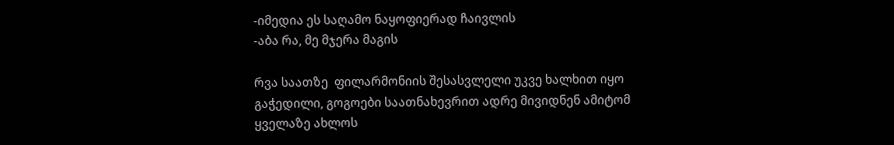-იმედია ეს საღამო ნაყოფიერად ჩაივლის
-აბა რა, მე მჯერა მაგის

რვა საათზე  ფილარმონიის შესასვლელი უკვე ხალხით იყო გაჭედილი, გოგოები საათნახევრით ადრე მივიდნენ ამიტომ ყველაზე ახლოს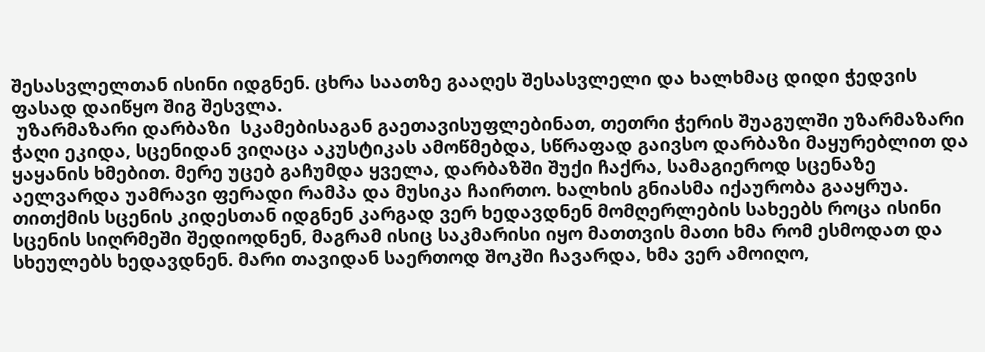შესასვლელთან ისინი იდგნენ. ცხრა საათზე გააღეს შესასვლელი და ხალხმაც დიდი ჭედვის ფასად დაიწყო შიგ შესვლა.
 უზარმაზარი დარბაზი  სკამებისაგან გაეთავისუფლებინათ, თეთრი ჭერის შუაგულში უზარმაზარი ჭაღი ეკიდა, სცენიდან ვიღაცა აკუსტიკას ამოწმებდა, სწრაფად გაივსო დარბაზი მაყურებლით და ყაყანის ხმებით. მერე უცებ გაჩუმდა ყველა, დარბაზში შუქი ჩაქრა, სამაგიეროდ სცენაზე აელვარდა უამრავი ფერადი რამპა და მუსიკა ჩაირთო. ხალხის გნიასმა იქაურობა გააყრუა. თითქმის სცენის კიდესთან იდგნენ კარგად ვერ ხედავდნენ მომღერლების სახეებს როცა ისინი სცენის სიღრმეში შედიოდნენ, მაგრამ ისიც საკმარისი იყო მათთვის მათი ხმა რომ ესმოდათ და სხეულებს ხედავდნენ. მარი თავიდან საერთოდ შოკში ჩავარდა, ხმა ვერ ამოიღო,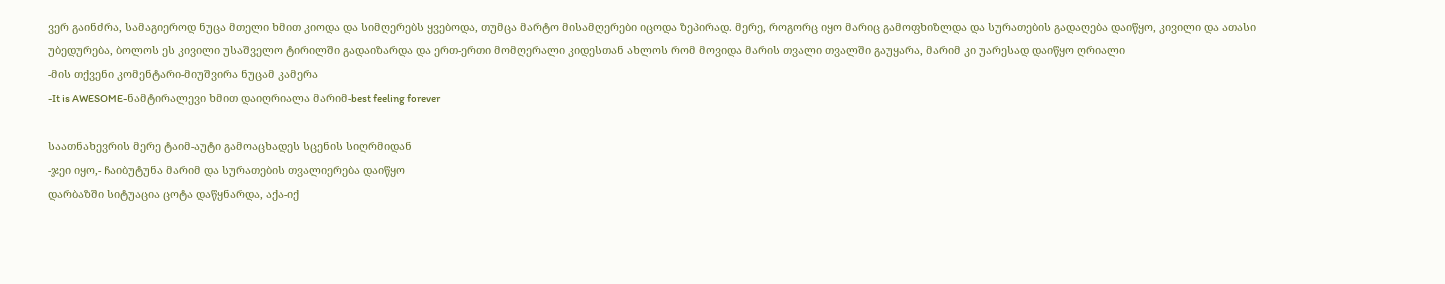ვერ გაინძრა, სამაგიეროდ ნუცა მთელი ხმით კიოდა და სიმღერებს ყვებოდა, თუმცა მარტო მისამღერები იცოდა ზეპირად. მერე, როგორც იყო მარიც გამოფხიზლდა და სურათების გადაღება დაიწყო, კივილი და ათასი უბედურება, ბოლოს ეს კივილი უსაშველო ტირილში გადაიზარდა და ერთ-ერთი მომღერალი კიდესთან ახლოს რომ მოვიდა მარის თვალი თვალში გაუყარა, მარიმ კი უარესად დაიწყო ღრიალი
-მის თქვენი კომენტარი-მიუშვირა ნუცამ კამერა
-It is AWESOME-ნამტირალევი ხმით დაიღრიალა მარიმ-best feeling forever

საათნახევრის მერე ტაიმ-აუტი გამოაცხადეს სცენის სიღრმიდან
-ჯეი იყო,- ჩაიბუტუნა მარიმ და სურათების თვალიერება დაიწყო
დარბაზში სიტუაცია ცოტა დაწყნარდა, აქა-იქ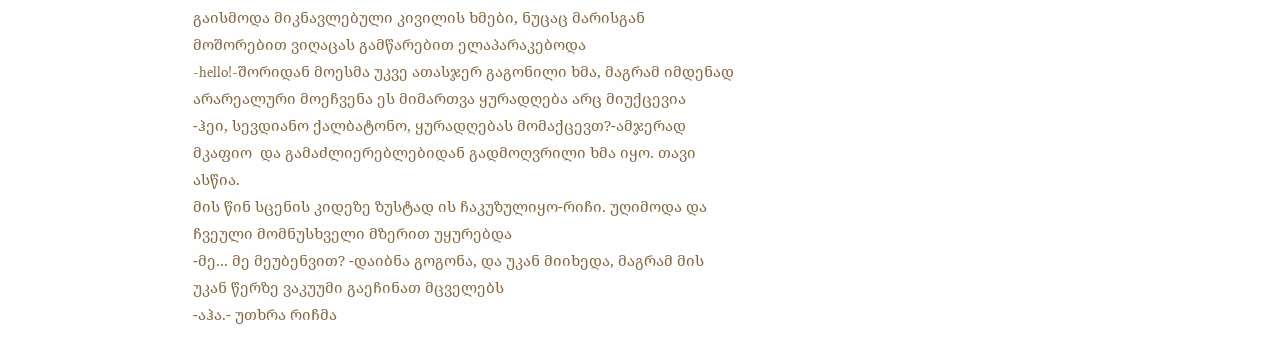გაისმოდა მიკნავლებული კივილის ხმები, ნუცაც მარისგან მოშორებით ვიღაცას გამწარებით ელაპარაკებოდა
-hello!-შორიდან მოესმა უკვე ათასჯერ გაგონილი ხმა, მაგრამ იმდენად არარეალური მოეჩვენა ეს მიმართვა ყურადღება არც მიუქცევია
-ჰეი, სევდიანო ქალბატონო, ყურადღებას მომაქცევთ?-ამჯერად მკაფიო  და გამაძლიერებლებიდან გადმოღვრილი ხმა იყო. თავი ასწია.
მის წინ სცენის კიდეზე ზუსტად ის ჩაკუზულიყო-რიჩი. უღიმოდა და ჩვეული მომნუსხველი მზერით უყურებდა
-მე... მე მეუბენვით? -დაიბნა გოგონა, და უკან მიიხედა, მაგრამ მის უკან წერზე ვაკუუმი გაეჩინათ მცველებს
-აჰა.- უთხრა რიჩმა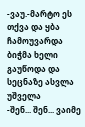-ვაუ.-მარტო ეს თქვა და ყბა ჩამოუვარდა
ბიჭმა ხელი გაუწოდა და სეცნაზე ასვლა უშველა
-შენ... შენ... ვაიმე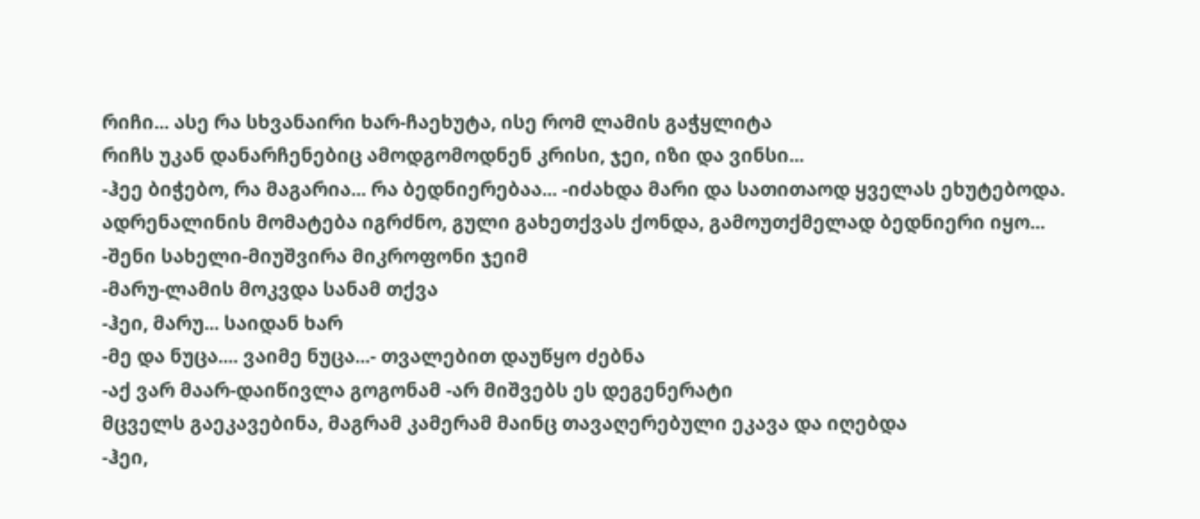რიჩი... ასე რა სხვანაირი ხარ-ჩაეხუტა, ისე რომ ლამის გაჭყლიტა
რიჩს უკან დანარჩენებიც ამოდგომოდნენ კრისი, ჯეი, იზი და ვინსი...
-ჰეე ბიჭებო, რა მაგარია... რა ბედნიერებაა... -იძახდა მარი და სათითაოდ ყველას ეხუტებოდა. ადრენალინის მომატება იგრძნო, გული გახეთქვას ქონდა, გამოუთქმელად ბედნიერი იყო...
-შენი სახელი-მიუშვირა მიკროფონი ჯეიმ
-მარუ-ლამის მოკვდა სანამ თქვა
-ჰეი, მარუ... საიდან ხარ
-მე და ნუცა.... ვაიმე ნუცა...- თვალებით დაუწყო ძებნა
-აქ ვარ მაარ-დაიწივლა გოგონამ -არ მიშვებს ეს დეგენერატი
მცველს გაეკავებინა, მაგრამ კამერამ მაინც თავაღერებული ეკავა და იღებდა
-ჰეი,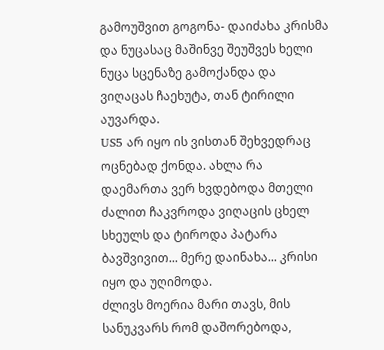გამოუშვით გოგონა- დაიძახა კრისმა და ნუცასაც მაშინვე შეუშვეს ხელი
ნუცა სცენაზე გამოქანდა და ვიღაცას ჩაეხუტა, თან ტირილი აუვარდა.
US5 არ იყო ის ვისთან შეხვედრაც ოცნებად ქონდა. ახლა რა დაემართა ვერ ხვდებოდა მთელი ძალით ჩაკვროდა ვიღაცის ცხელ სხეულს და ტიროდა პატარა ბავშვივით... მერე დაინახა... კრისი იყო და უღიმოდა.
ძლივს მოერია მარი თავს, მის სანუკვარს რომ დაშორებოდა,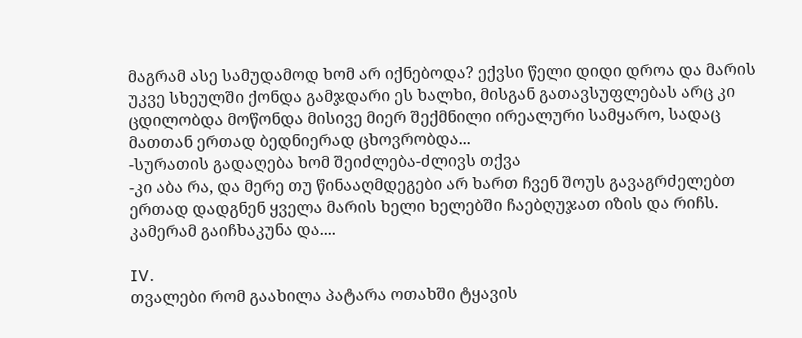მაგრამ ასე სამუდამოდ ხომ არ იქნებოდა? ექვსი წელი დიდი დროა და მარის უკვე სხეულში ქონდა გამჯდარი ეს ხალხი, მისგან გათავსუფლებას არც კი ცდილობდა მოწონდა მისივე მიერ შექმნილი ირეალური სამყარო, სადაც მათთან ერთად ბედნიერად ცხოვრობდა...
-სურათის გადაღება ხომ შეიძლება-ძლივს თქვა
-კი აბა რა, და მერე თუ წინააღმდეგები არ ხართ ჩვენ შოუს გავაგრძელებთ
ერთად დადგნენ ყველა მარის ხელი ხელებში ჩაებღუჯათ იზის და რიჩს. კამერამ გაიჩხაკუნა და....

IV.
თვალები რომ გაახილა პატარა ოთახში ტყავის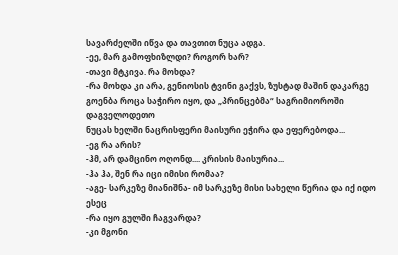სავარძელში იწვა და თავთით ნუცა ადგა.
-ეე, მარ გამოფხიზლდი? როგორ ხარ?
-თავი მტკივა. რა მოხდა?
-რა მოხდა კი არა, გენიოსის ტვინი გაქვს, ზუსტად მაშინ დაკარგე გოენბა როცა საჭირო იყო, და „პრინცებმა“ საგრიმიოროში დაგველოდეთო
ნუცას ხელში ნაცრისფერი მაისური ეჭირა და ეფერებოდა...
-ეგ რა არის?
-ჰმ, არ დამცინო ოღონდ.... კრისის მაისურია...
-ჰა ჰა, შენ რა იცი იმისი რომაა?
-აგე- სარკეზე მიანიშნა- იმ სარკეზე მისი სახელი წერია და იქ იდო ესეც
-რა იყო გულში ჩაგვარდა?
-კი მგონი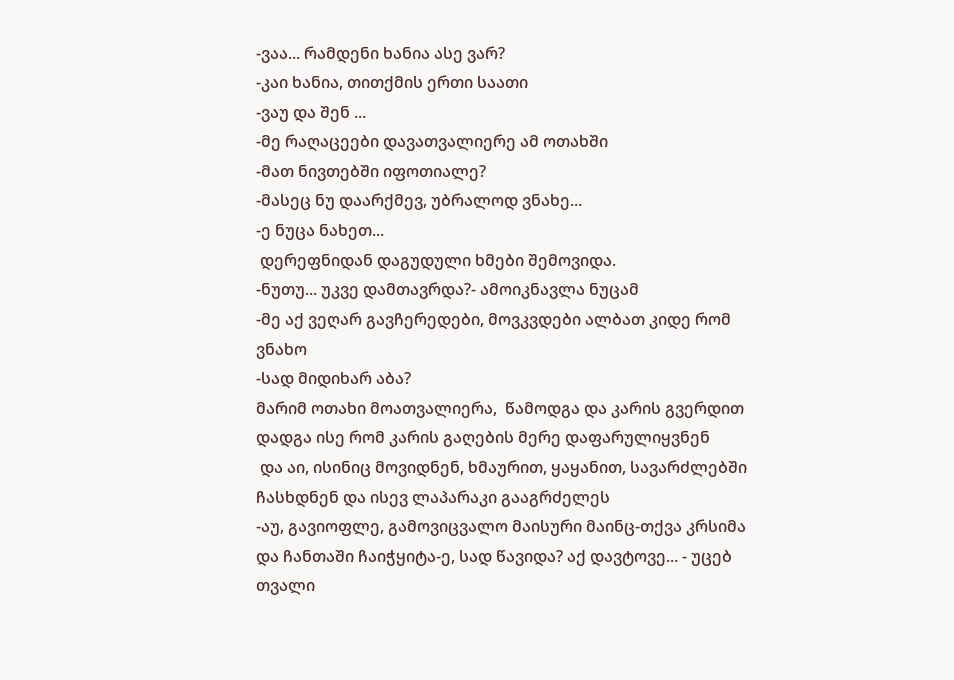-ვაა... რამდენი ხანია ასე ვარ?
-კაი ხანია, თითქმის ერთი საათი
-ვაუ და შენ ...
-მე რაღაცეები დავათვალიერე ამ ოთახში
-მათ ნივთებში იფოთიალე?
-მასეც ნუ დაარქმევ, უბრალოდ ვნახე...
-ე ნუცა ნახეთ...
 დერეფნიდან დაგუდული ხმები შემოვიდა.
-ნუთუ... უკვე დამთავრდა?- ამოიკნავლა ნუცამ
-მე აქ ვეღარ გავჩერედები, მოვკვდები ალბათ კიდე რომ ვნახო
-სად მიდიხარ აბა?
მარიმ ოთახი მოათვალიერა,  წამოდგა და კარის გვერდით დადგა ისე რომ კარის გაღების მერე დაფარულიყვნენ
 და აი, ისინიც მოვიდნენ, ხმაურით, ყაყანით, სავარძლებში ჩასხდნენ და ისევ ლაპარაკი გააგრძელეს
-აუ, გავიოფლე, გამოვიცვალო მაისური მაინც-თქვა კრსიმა და ჩანთაში ჩაიჭყიტა-ე, სად წავიდა? აქ დავტოვე... - უცებ თვალი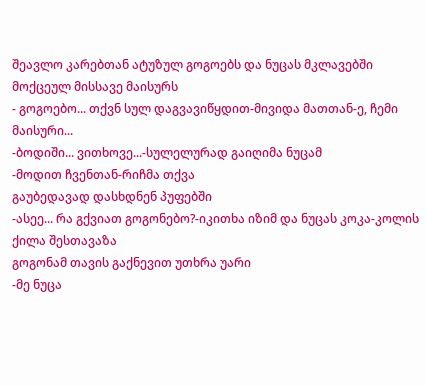შეავლო კარებთან ატუზულ გოგოებს და ნუცას მკლავებში მოქცეულ მისსავე მაისურს
- გოგოებო... თქვნ სულ დაგვავიწყდით-მივიდა მათთან-ე, ჩემი მაისური...
-ბოდიში... ვითხოვე...-სულელურად გაიღიმა ნუცამ
-მოდით ჩვენთან-რიჩმა თქვა
გაუბედავად დასხდნენ პუფებში
-ასეე... რა გქვიათ გოგონებო?-იკითხა იზიმ და ნუცას კოკა-კოლის ქილა შესთავაზა
გოგონამ თავის გაქნევით უთხრა უარი
-მე ნუცა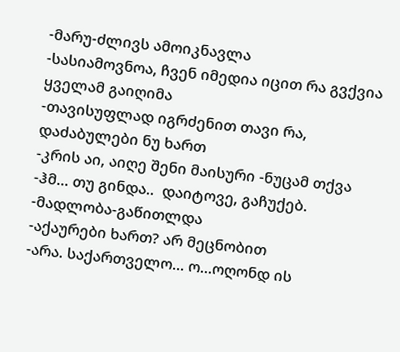-მარუ-ძლივს ამოიკნავლა
-სასიამოვნოა, ჩვენ იმედია იცით რა გვქვია
ყველამ გაიღიმა
-თავისუფლად იგრძენით თავი რა, დაძაბულები ნუ ხართ
-კრის აი, აიღე შენი მაისური -ნუცამ თქვა
-ჰმ... თუ გინდა..  დაიტოვე, გაჩუქებ.
-მადლობა-გაწითლდა
-აქაურები ხართ? არ მეცნობით
-არა. საქართველო... ო...ოღონდ ის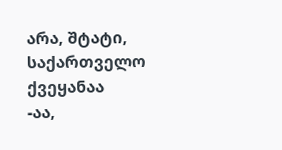არა, შტატი, საქართველო ქვეყანაა
-აა,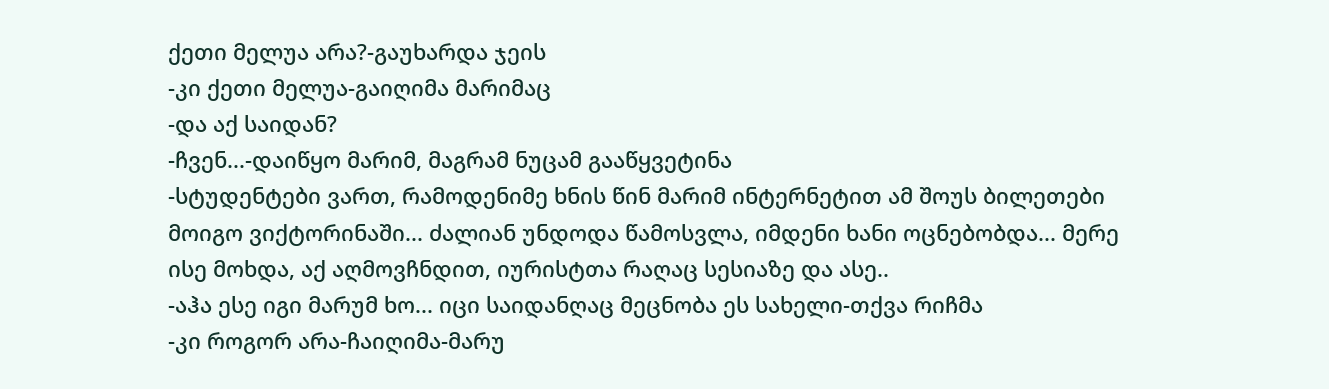ქეთი მელუა არა?-გაუხარდა ჯეის
-კი ქეთი მელუა-გაიღიმა მარიმაც
-და აქ საიდან?
-ჩვენ...-დაიწყო მარიმ, მაგრამ ნუცამ გააწყვეტინა
-სტუდენტები ვართ, რამოდენიმე ხნის წინ მარიმ ინტერნეტით ამ შოუს ბილეთები მოიგო ვიქტორინაში... ძალიან უნდოდა წამოსვლა, იმდენი ხანი ოცნებობდა... მერე ისე მოხდა, აქ აღმოვჩნდით, იურისტთა რაღაც სესიაზე და ასე..
-აჰა ესე იგი მარუმ ხო... იცი საიდანღაც მეცნობა ეს სახელი-თქვა რიჩმა
-კი როგორ არა-ჩაიღიმა-მარუ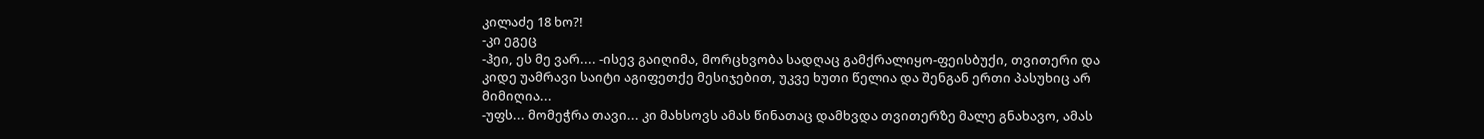კილაძე 18 ხო?!
-კი ეგეც
-ჰეი, ეს მე ვარ.... -ისევ გაიღიმა, მორცხვობა სადღაც გამქრალიყო-ფეისბუქი, თვითერი და კიდე უამრავი საიტი აგიფეთქე მესიჯებით, უკვე ხუთი წელია და შენგან ერთი პასუხიც არ მიმიღია...
-უფს... მომეჭრა თავი... კი მახსოვს ამას წინათაც დამხვდა თვითერზე მალე გნახავო, ამას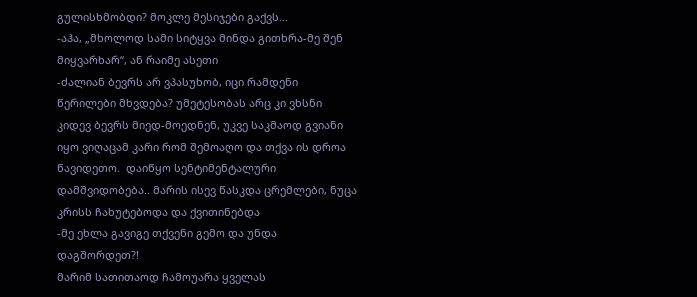გულისხმობდი? მოკლე მესიჯები გაქვს...
-აჰა, „მხოლოდ სამი სიტყვა მინდა გითხრა-მე შენ მიყვარხარ“, ან რაიმე ასეთი
-ძალიან ბევრს არ ვპასუხობ, იცი რამდენი წერილები მხვდება? უმეტესობას არც კი ვხსნი
კიდევ ბევრს მიედ-მოედნენ, უკვე საკმაოდ გვიანი იყო ვიღაცამ კარი რომ შემოაღო და თქვა ის დროა წავიდეთო.  დაიწყო სენტიმენტალური დამშვიდობება.. მარის ისევ წასკდა ცრემლები, ნუცა კრისს ჩახუტებოდა და ქვითინებდა
-მე ეხლა გავიგე თქვენი გემო და უნდა დაგშორდეთ?!
მარიმ სათითაოდ ჩამოუარა ყველას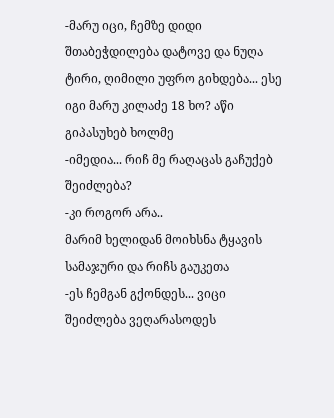-მარუ იცი, ჩემზე დიდი შთაბეჭდილება დატოვე და ნუღა ტირი, ღიმილი უფრო გიხდება... ესე იგი მარუ კილაძე 18 ხო? აწი გიპასუხებ ხოლმე
-იმედია... რიჩ მე რაღაცას გაჩუქებ შეიძლება?
-კი როგორ არა..
მარიმ ხელიდან მოიხსნა ტყავის სამაჯური და რიჩს გაუკეთა
-ეს ჩემგან გქონდეს... ვიცი შეიძლება ვეღარასოდეს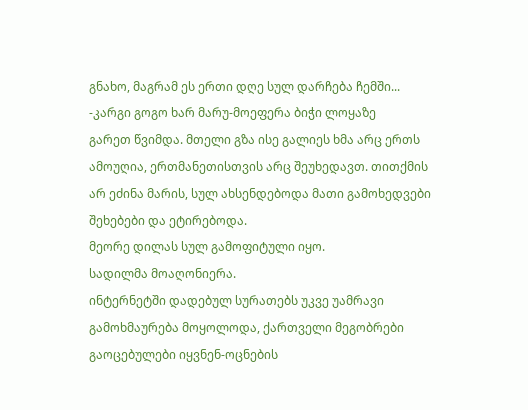გნახო, მაგრამ ეს ერთი დღე სულ დარჩება ჩემში...
-კარგი გოგო ხარ მარუ-მოეფერა ბიჭი ლოყაზე
გარეთ წვიმდა. მთელი გზა ისე გალიეს ხმა არც ერთს ამოუღია, ერთმანეთისთვის არც შეუხედავთ. თითქმის არ ეძინა მარის, სულ ახსენდებოდა მათი გამოხედვები შეხებები და ეტირებოდა.
მეორე დილას სულ გამოფიტული იყო.
სადილმა მოაღონიერა.
ინტერნეტში დადებულ სურათებს უკვე უამრავი გამოხმაურება მოყოლოდა, ქართველი მეგობრები გაოცებულები იყვნენ-ოცნების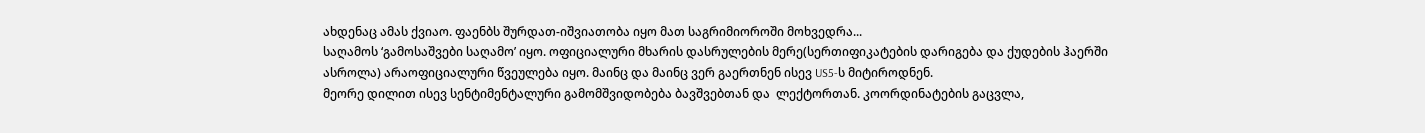ახდენაც ამას ქვიაო. ფაენბს შურდათ-იშვიათობა იყო მათ საგრიმიოროში მოხვედრა...
საღამოს ‘გამოსაშვები საღამო’ იყო. ოფიციალური მხარის დასრულების მერე(სერთიფიკატების დარიგება და ქუდების ჰაერში ასროლა) არაოფიციალური წვეულება იყო. მაინც და მაინც ვერ გაერთნენ ისევ US5-ს მიტიროდნენ.
მეორე დილით ისევ სენტიმენტალური გამომშვიდობება ბავშვებთან და  ლექტორთან. კოორდინატების გაცვლა,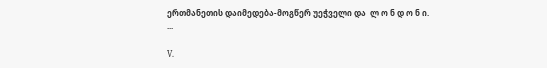ერთმანეთის დაიმედება-მოგწერ უეჭველი და  ლ ო ნ დ ო ნ ი.
...

V.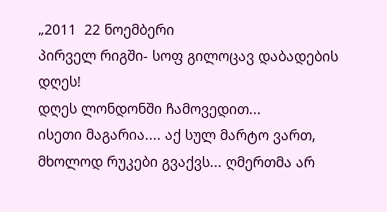„2011  22 ნოემბერი
პირველ რიგში- სოფ გილოცავ დაბადების დღეს!
დღეს ლონდონში ჩამოვედით...
ისეთი მაგარია.... აქ სულ მარტო ვართ, მხოლოდ რუკები გვაქვს... ღმერთმა არ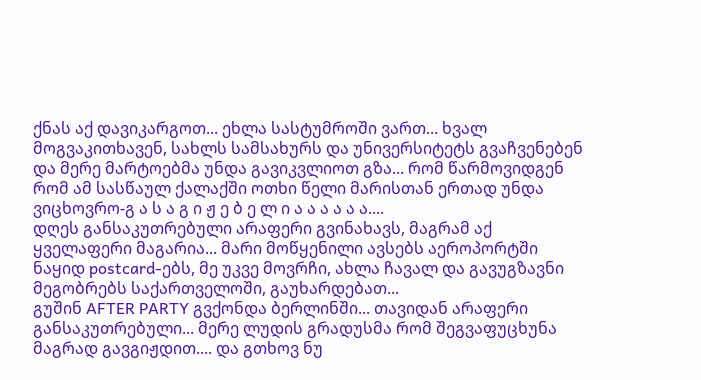ქნას აქ დავიკარგოთ... ეხლა სასტუმროში ვართ... ხვალ მოგვაკითხავენ, სახლს სამსახურს და უნივერსიტეტს გვაჩვენებენ და მერე მარტოებმა უნდა გავიკვლიოთ გზა... რომ წარმოვიდგენ რომ ამ სასწაულ ქალაქში ოთხი წელი მარისთან ერთად უნდა ვიცხოვრო-გ ა ს ა გ ი ჟ ე ბ ე ლ ი ა ა ა ა ა ა....
დღეს განსაკუთრებული არაფერი გვინახავს, მაგრამ აქ ყველაფერი მაგარია... მარი მოწყენილი ავსებს აეროპორტში ნაყიდ postcard-ებს, მე უკვე მოვრჩი, ახლა ჩავალ და გავუგზავნი მეგობრებს საქართველოში, გაუხარდებათ...
გუშინ AFTER PARTY გვქონდა ბერლინში... თავიდან არაფერი განსაკუთრებული... მერე ლუდის გრადუსმა რომ შეგვაფუცხუნა მაგრად გავგიჟდით.... და გთხოვ ნუ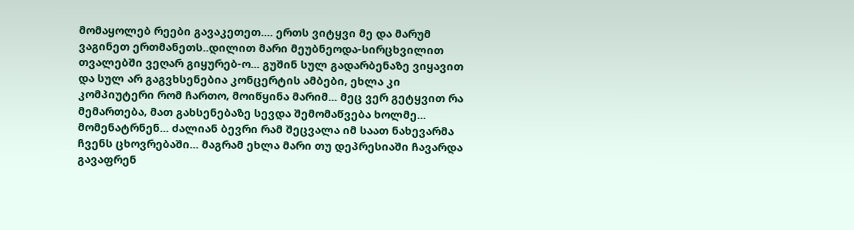მომაყოლებ რეები გავაკეთეთ.... ერთს ვიტყვი მე და მარუმ ვაგინეთ ერთმანეთს..დილით მარი მეუბნეოდა-სირცხვილით თვალებში ვეღარ გიყურებ-ო... გუშინ სულ გადარბენაზე ვიყავით და სულ არ გაგვხსენებია კონცერტის ამბები, ეხლა კი კომპიუტერი რომ ჩართო, მოიწყინა მარიმ... მეც ვერ გეტყვით რა მემართება, მათ გახსენებაზე სევდა შემომაწვება ხოლმე... მომენატრნენ... ძალიან ბევრი რამ შეცვალა იმ საათ ნახევარმა ჩვენს ცხოვრებაში... მაგრამ ეხლა მარი თუ დეპრესიაში ჩავარდა გავაფრენ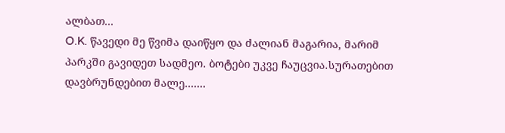ალბათ...
O.K. წავედი მე წვიმა დაიწყო და ძალიან მაგარია, მარიმ პარკში გავიდეთ სადმეო. ბოტები უკვე ჩაუცვია.სურათებით დავბრუნდებით მალე.......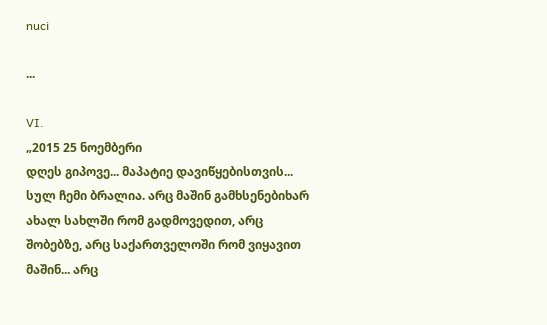nuci

...

VI.
„2015 25 ნოემბერი
დღეს გიპოვე... მაპატიე დავიწყებისთვის... სულ ჩემი ბრალია. არც მაშინ გამხსენებიხარ ახალ სახლში რომ გადმოვედით, არც შობებზე, არც საქართველოში რომ ვიყავით მაშინ... არც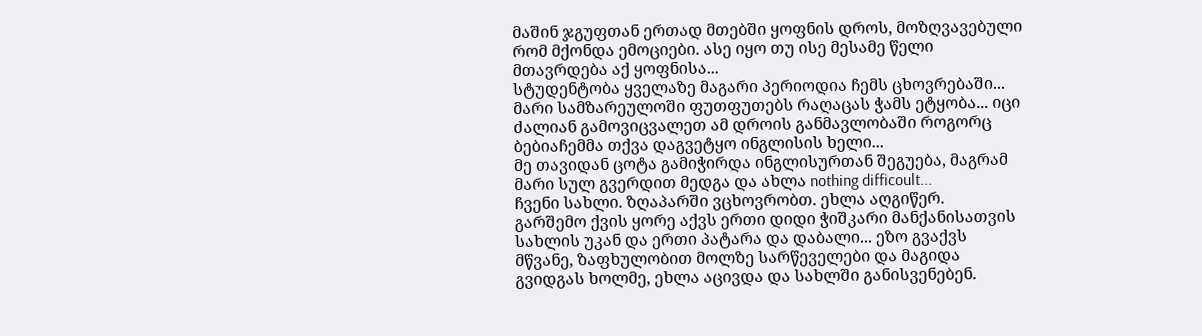მაშინ ჯგუფთან ერთად მთებში ყოფნის დროს, მოზღვავებული რომ მქონდა ემოციები. ასე იყო თუ ისე მესამე წელი მთავრდება აქ ყოფნისა...
სტუდენტობა ყველაზე მაგარი პერიოდია ჩემს ცხოვრებაში...
მარი სამზარეულოში ფუთფუთებს რაღაცას ჭამს ეტყობა... იცი ძალიან გამოვიცვალეთ ამ დროის განმავლობაში როგორც ბებიაჩემმა თქვა დაგვეტყო ინგლისის ხელი...
მე თავიდან ცოტა გამიჭირდა ინგლისურთან შეგუება, მაგრამ მარი სულ გვერდით მედგა და ახლა nothing difficoult...
ჩვენი სახლი. ზღაპარში ვცხოვრობთ. ეხლა აღგიწერ.
გარშემო ქვის ყორე აქვს ერთი დიდი ჭიშკარი მანქანისათვის სახლის უკან და ერთი პატარა და დაბალი... ეზო გვაქვს მწვანე, ზაფხულობით მოლზე სარწეველები და მაგიდა გვიდგას ხოლმე, ეხლა აცივდა და სახლში განისვენებენ.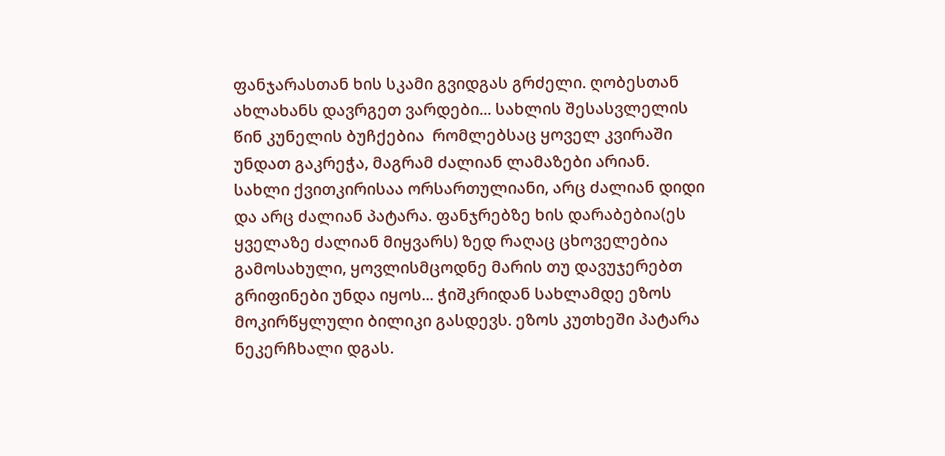ფანჯარასთან ხის სკამი გვიდგას გრძელი. ღობესთან ახლახანს დავრგეთ ვარდები... სახლის შესასვლელის წინ კუნელის ბუჩქებია  რომლებსაც ყოველ კვირაში უნდათ გაკრეჭა, მაგრამ ძალიან ლამაზები არიან.
სახლი ქვითკირისაა ორსართულიანი, არც ძალიან დიდი და არც ძალიან პატარა. ფანჯრებზე ხის დარაბებია(ეს ყველაზე ძალიან მიყვარს) ზედ რაღაც ცხოველებია გამოსახული, ყოვლისმცოდნე მარის თუ დავუჯერებთ გრიფინები უნდა იყოს... ჭიშკრიდან სახლამდე ეზოს მოკირწყლული ბილიკი გასდევს. ეზოს კუთხეში პატარა ნეკერჩხალი დგას.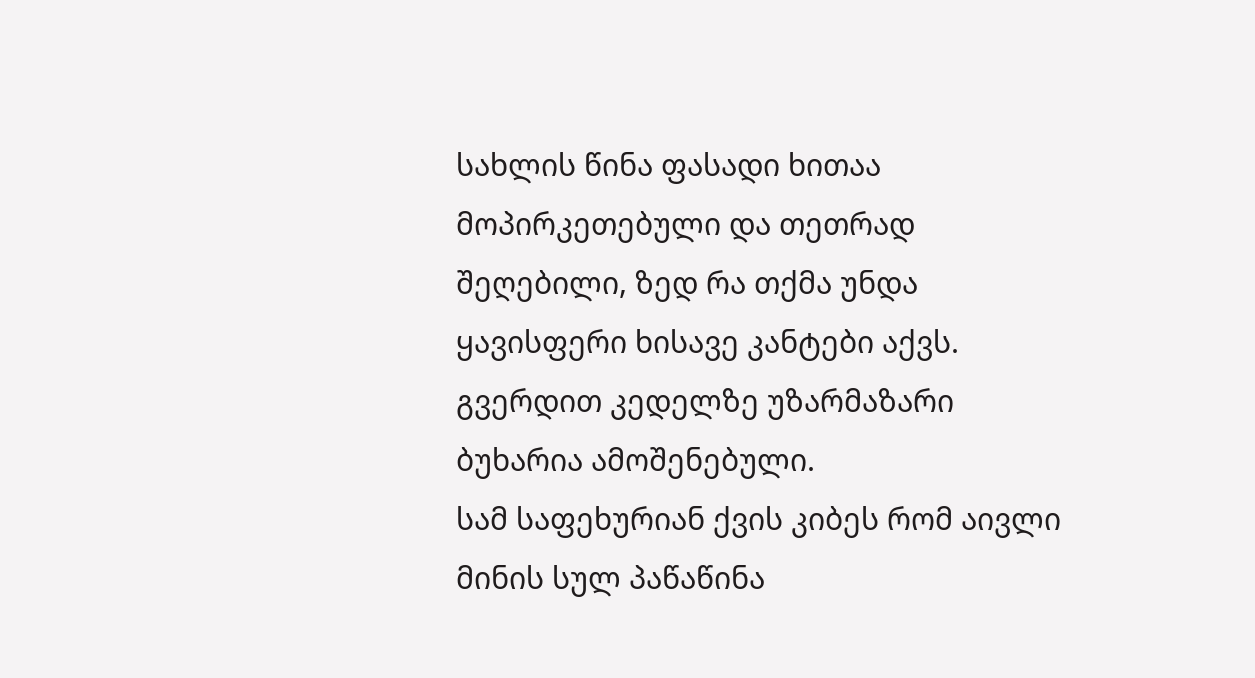სახლის წინა ფასადი ხითაა მოპირკეთებული და თეთრად შეღებილი, ზედ რა თქმა უნდა ყავისფერი ხისავე კანტები აქვს. გვერდით კედელზე უზარმაზარი ბუხარია ამოშენებული.
სამ საფეხურიან ქვის კიბეს რომ აივლი მინის სულ პაწაწინა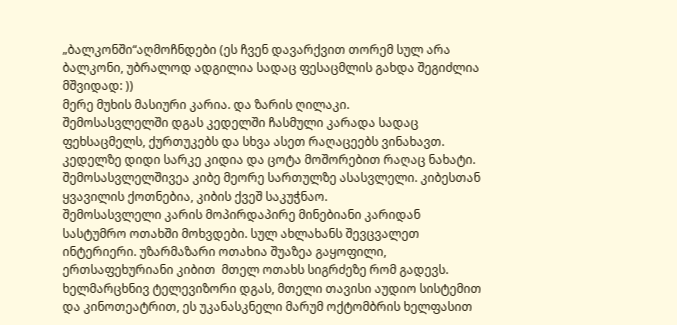„ბალკონში“აღმოჩნდები (ეს ჩვენ დავარქვით თორემ სულ არა ბალკონი, უბრალოდ ადგილია სადაც ფესაცმლის გახდა შეგიძლია მშვიდად: ))
მერე მუხის მასიური კარია. და ზარის ღილაკი.
შემოსასვლელში დგას კედელში ჩასმული კარადა სადაც ფეხსაცმელს, ქურთუკებს და სხვა ასეთ რაღაცეებს ვინახავთ. კედელზე დიდი სარკე კიდია და ცოტა მოშორებით რაღაც ნახატი. შემოსასვლელშივეა კიბე მეორე სართულზე ასასვლელი. კიბესთან ყვავილის ქოთნებია, კიბის ქვეშ საკუჭნაო.
შემოსასვლელი კარის მოპირდაპირე მინებიანი კარიდან სასტუმრო ოთახში მოხვდები. სულ ახლახანს შევცვალეთ ინტერიერი. უზარმაზარი ოთახია შუაზეა გაყოფილი, ერთსაფეხურიანი კიბით  მთელ ოთახს სიგრძეზე რომ გადევს. ხელმარცხნივ ტელევიზორი დგას, მთელი თავისი აუდიო სისტემით და კინოთეატრით, ეს უკანასკნელი მარუმ ოქტომბრის ხელფასით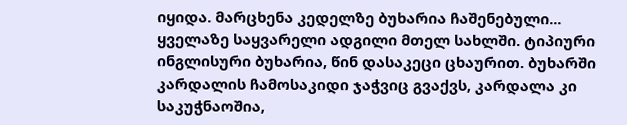იყიდა. მარცხენა კედელზე ბუხარია ჩაშენებული... ყველაზე საყვარელი ადგილი მთელ სახლში. ტიპიური ინგლისური ბუხარია, წინ დასაკეცი ცხაურით. ბუხარში კარდალის ჩამოსაკიდი ჯაჭვიც გვაქვს, კარდალა კი საკუჭნაოშია,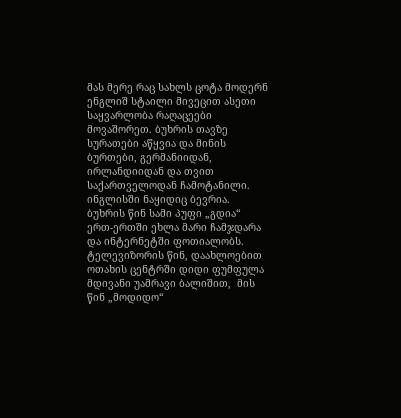მას მერე რაც სახლს ცოტა მოდერნ ენგლიშ სტაილი მივეცით ასეთი საყვარლობა რაღაცეები მოვაშორეთ. ბუხრის თავზე სურათები აწყვია და მინის ბურთები, გერმანიიდან, ირლანდიიდან და თვით საქართველოდან ჩამოტანილი. ინგლისში ნაყიდიც ბევრია. ბუხრის წინ სამი პუფი „გდია“ ერთ-ერთში ეხლა მარი ჩამჯდარა და ინტერნეტში ფოთიალობს. ტელევიზორის წინ, დაახლოებით ოთახის ცენტრში დიდი ფუმფულა მდივანი უამრავი ბალიშით,  მის წინ „მოდიდო“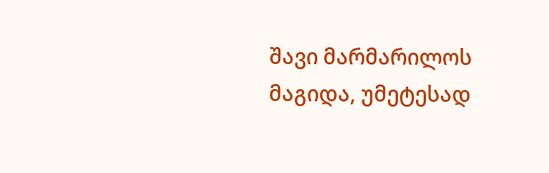შავი მარმარილოს მაგიდა, უმეტესად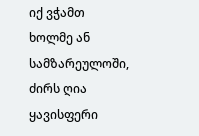იქ ვჭამთ ხოლმე ან სამზარეულოში, ძირს ღია ყავისფერი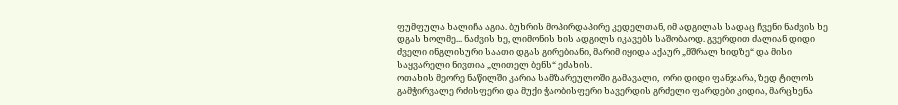ფუმფულა ხალიჩა აგია. ბუხრის მოპირდაპირე კედელთან, იმ ადგილას სადაც ჩვენი ნაძვის ხე დგას ხოლმე... ნაძვის ხე, ლიმონის ხის ადგილს იკავებს საშობაოდ. გვერდით ძალიან დიდი ძველი ინგლისური საათი დგას გირებიანი, მარიმ იყიდა აქაურ „მშრალ ხიდზე“ და მისი საყვარელი ნივთია „ლითელ ბენს“ ეძახის.
ოთახის მეორე ნაწილში კარია სამზარეულოში გამავალი,  ორი დიდი ფანჯარა, ზედ ტილოს გამჭირვალე რძისფერი და მუქი ჭაობისფერი ხავერდის გრძელი ფარდები კიდია, მარცხენა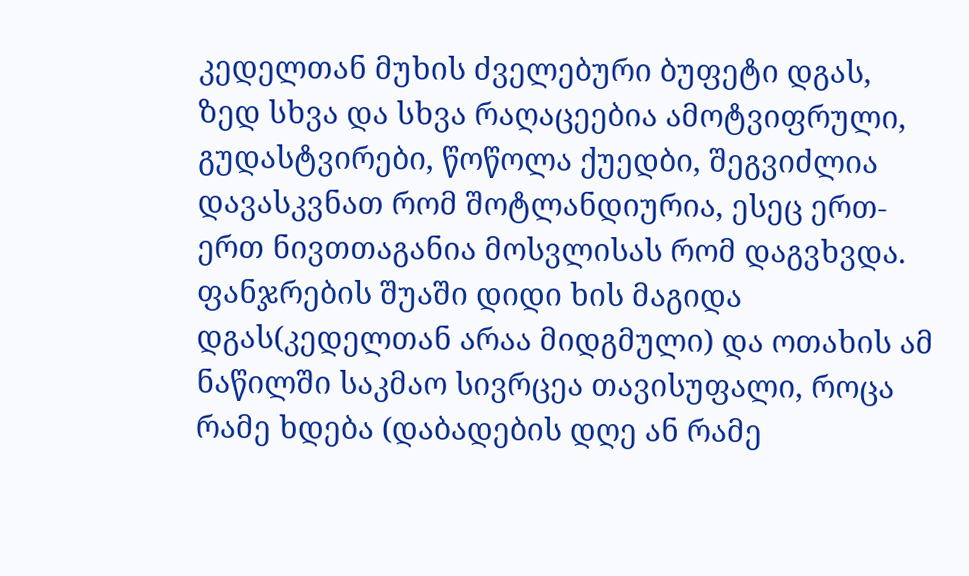კედელთან მუხის ძველებური ბუფეტი დგას,  ზედ სხვა და სხვა რაღაცეებია ამოტვიფრული, გუდასტვირები, წოწოლა ქუედბი, შეგვიძლია დავასკვნათ რომ შოტლანდიურია, ესეც ერთ-ერთ ნივთთაგანია მოსვლისას რომ დაგვხვდა. ფანჯრების შუაში დიდი ხის მაგიდა დგას(კედელთან არაა მიდგმული) და ოთახის ამ ნაწილში საკმაო სივრცეა თავისუფალი, როცა რამე ხდება (დაბადების დღე ან რამე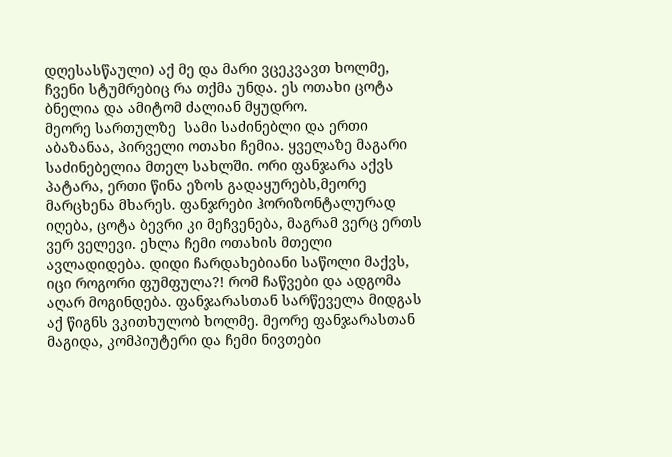დღესასწაული) აქ მე და მარი ვცეკვავთ ხოლმე, ჩვენი სტუმრებიც რა თქმა უნდა. ეს ოთახი ცოტა ბნელია და ამიტომ ძალიან მყუდრო.
მეორე სართულზე  სამი საძინებლი და ერთი აბაზანაა, პირველი ოთახი ჩემია. ყველაზე მაგარი საძინებელია მთელ სახლში. ორი ფანჯარა აქვს პატარა, ერთი წინა ეზოს გადაყურებს,მეორე მარცხენა მხარეს. ფანჯრები ჰორიზონტალურად იღება, ცოტა ბევრი კი მეჩვენება, მაგრამ ვერც ერთს ვერ ველევი. ეხლა ჩემი ოთახის მთელი ავლადიდება. დიდი ჩარდახებიანი საწოლი მაქვს, იცი როგორი ფუმფულა?! რომ ჩაწვები და ადგომა აღარ მოგინდება. ფანჯარასთან სარწეველა მიდგას აქ წიგნს ვკითხულობ ხოლმე. მეორე ფანჯარასთან მაგიდა, კომპიუტერი და ჩემი ნივთები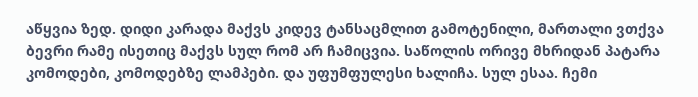აწყვია ზედ. დიდი კარადა მაქვს კიდევ ტანსაცმლით გამოტენილი, მართალი ვთქვა ბევრი რამე ისეთიც მაქვს სულ რომ არ ჩამიცვია. საწოლის ორივე მხრიდან პატარა კომოდები, კომოდებზე ლამპები. და უფუმფულესი ხალიჩა. სულ ესაა. ჩემი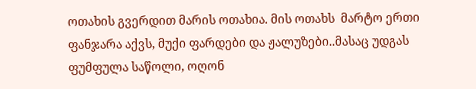ოთახის გვერდით მარის ოთახია. მის ოთახს  მარტო ერთი ფანჯარა აქვს, მუქი ფარდები და ჟალუზები..მასაც უდგას ფუმფულა საწოლი, ოღონ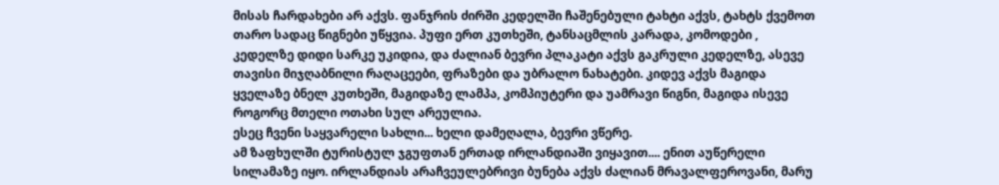მისას ჩარდახები არ აქვს. ფანჯრის ძირში კედელში ჩაშენებული ტახტი აქვს, ტახტს ქვემოთ თარო სადაც წიგნები უწყვია. პუფი ერთ კუთხეში, ტანსაცმლის კარადა, კომოდები , კედელზე დიდი სარკე უკიდია, და ძალიან ბევრი პლაკატი აქვს გაკრული კედელზე, ასევე თავისი მიჯღაბნილი რაღაცეები, ფრაზები და უბრალო ნახატები. კიდევ აქვს მაგიდა ყველაზე ბნელ კუთხეში, მაგიდაზე ლამპა, კომპიუტერი და უამრავი წიგნი, მაგიდა ისევე როგორც მთელი ოთახი სულ არეულია.
ესეც ჩვენი საყვარელი სახლი... ხელი დამეღალა, ბევრი ვწერე.
ამ ზაფხულში ტურისტულ ჯგუფთან ერთად ირლანდიაში ვიყავით.... ენით აუწერელი სილამაზე იყო. ირლანდიას არაჩვეულებრივი ბუნება აქვს ძალიან მრავალფეროვანი, მარუ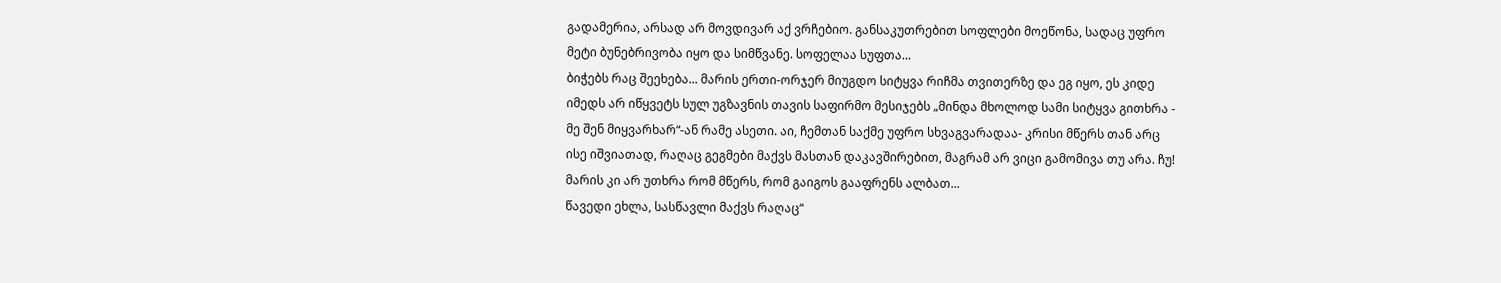გადამერია, არსად არ მოვდივარ აქ ვრჩებიო. განსაკუთრებით სოფლები მოეწონა, სადაც უფრო მეტი ბუნებრივობა იყო და სიმწვანე. სოფელაა სუფთა...
ბიჭებს რაც შეეხება... მარის ერთი-ორჯერ მიუგდო სიტყვა რიჩმა თვითერზე და ეგ იყო, ეს კიდე იმედს არ იწყვეტს სულ უგზავნის თავის საფირმო მესიჯებს „მინდა მხოლოდ სამი სიტყვა გითხრა - მე შენ მიყვარხარ“-ან რამე ასეთი. აი, ჩემთან საქმე უფრო სხვაგვარადაა- კრისი მწერს თან არც ისე იშვიათად, რაღაც გეგმები მაქვს მასთან დაკავშირებით, მაგრამ არ ვიცი გამომივა თუ არა. ჩუ! მარის კი არ უთხრა რომ მწერს, რომ გაიგოს გააფრენს ალბათ...
წავედი ეხლა, სასწავლი მაქვს რაღაც“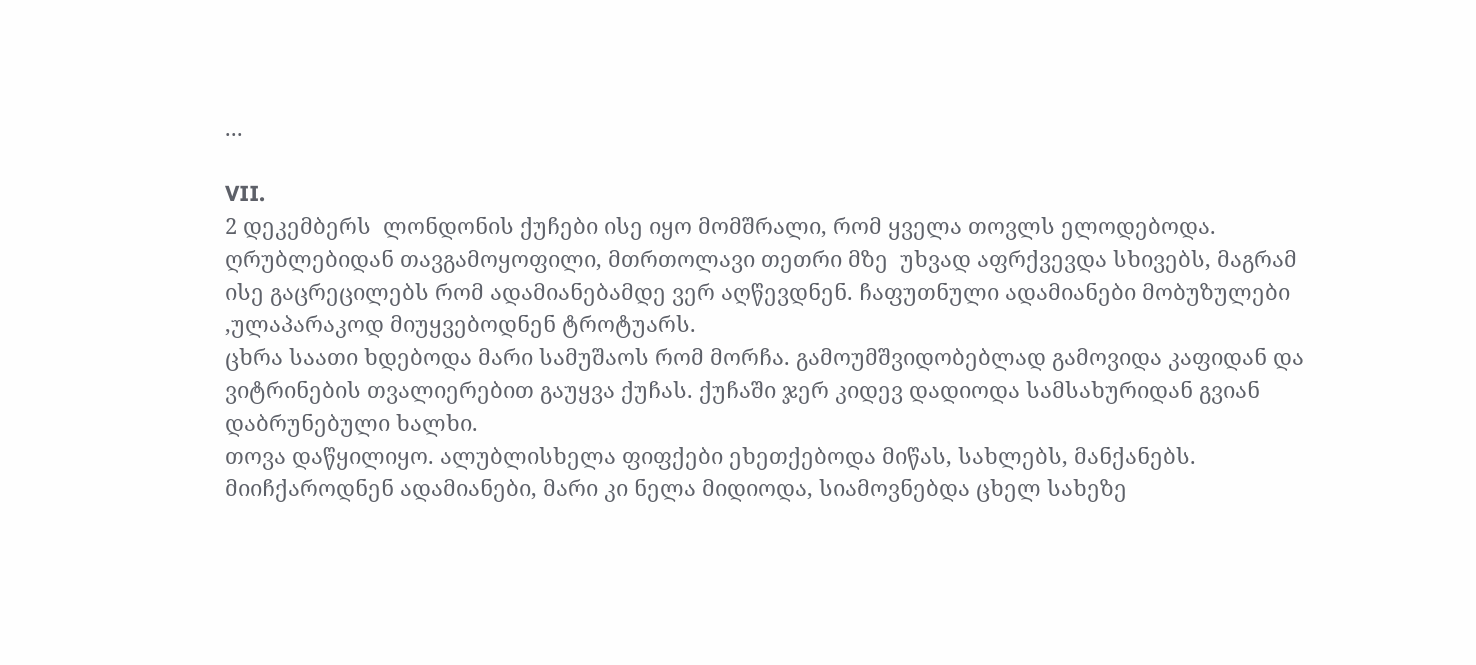...

VII.
2 დეკემბერს  ლონდონის ქუჩები ისე იყო მომშრალი, რომ ყველა თოვლს ელოდებოდა. ღრუბლებიდან თავგამოყოფილი, მთრთოლავი თეთრი მზე  უხვად აფრქვევდა სხივებს, მაგრამ ისე გაცრეცილებს რომ ადამიანებამდე ვერ აღწევდნენ. ჩაფუთნული ადამიანები მობუზულები ,ულაპარაკოდ მიუყვებოდნენ ტროტუარს.
ცხრა საათი ხდებოდა მარი სამუშაოს რომ მორჩა. გამოუმშვიდობებლად გამოვიდა კაფიდან და ვიტრინების თვალიერებით გაუყვა ქუჩას. ქუჩაში ჯერ კიდევ დადიოდა სამსახურიდან გვიან დაბრუნებული ხალხი.
თოვა დაწყილიყო. ალუბლისხელა ფიფქები ეხეთქებოდა მიწას, სახლებს, მანქანებს. მიიჩქაროდნენ ადამიანები, მარი კი ნელა მიდიოდა, სიამოვნებდა ცხელ სახეზე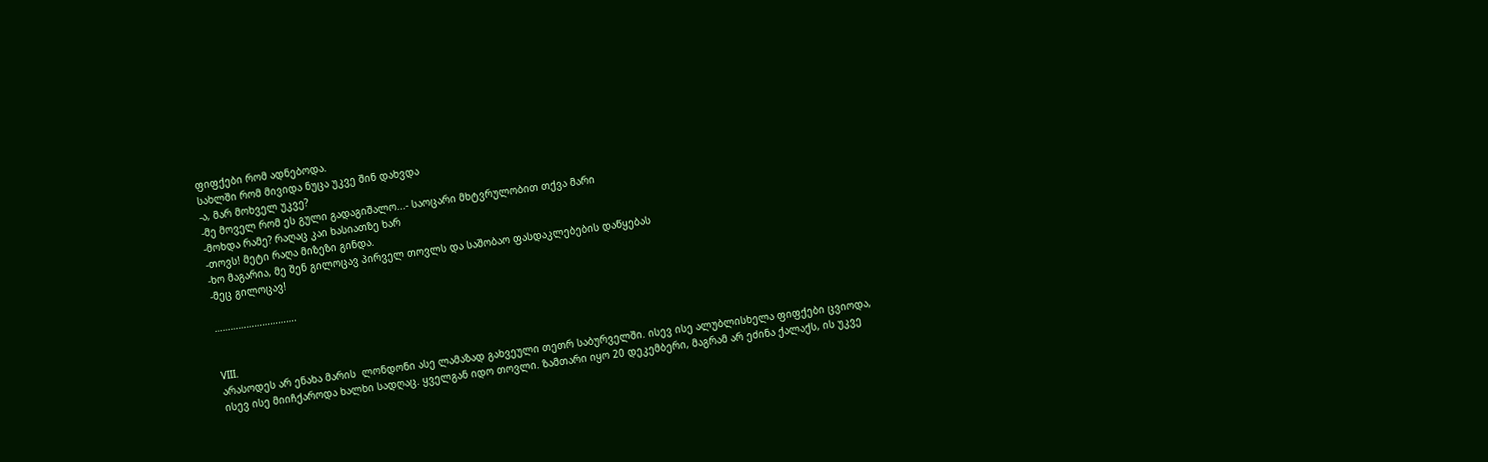ფიფქები რომ ადნებოდა.
სახლში რომ მივიდა ნუცა უკვე შინ დახვდა
-ა, მარ მოხველ უკვე?
-მე მოველ რომ ეს გული გადაგიშალო...- საოცარი მხტვრულობით თქვა მარი
-მოხდა რამე? რაღაც კაი ხასიათზე ხარ
-თოვს! მეტი რაღა მიზეზი გინდა.
-ხო მაგარია, მე შენ გილოცავ პირველ თოვლს და საშობაო ფასდაკლებების დაწყებას
-მეც გილოცავ!

………………………….


VIII.
არასოდეს არ ენახა მარის  ლონდონი ასე ლამაზად გახვეული თეთრ საბურველში. ისევ ისე ალუბლისხელა ფიფქები ცვიოდა, ისევ ისე მიიჩქაროდა ხალხი სადღაც. ყველგან იდო თოვლი. ზამთარი იყო 20 დეკემბერი, მაგრამ არ ეძინა ქალაქს, ის უკვე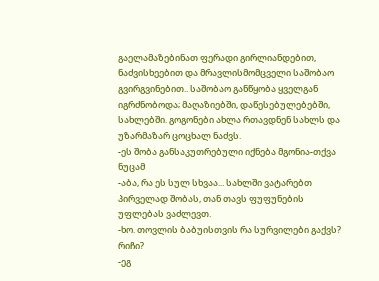გაელამაზებინათ ფერადი გირლიანდებით, ნაძვისხეებით და მრავლისმომცველი საშობაო გვირგვინებით.. საშობაო განწყობა ყველგან იგრძნობოდა; მაღაზიებში, დაწესებულებებში, სახლებში. გოგონები ახლა რთავდნენ სახლს და უზარმაზარ ცოცხალ ნაძვს.
-ეს შობა განსაკუთრებული იქნება მგონია-თქვა ნუცამ
-აბა, რა ეს სულ სხვაა... სახლში ვატარებთ პირველად შობას, თან თავს ფუფუნების უფლებას ვაძლევთ.
-ხო. თოვლის ბაბუისთვის რა სურვილები გაქვს? რიჩი?
-ეგ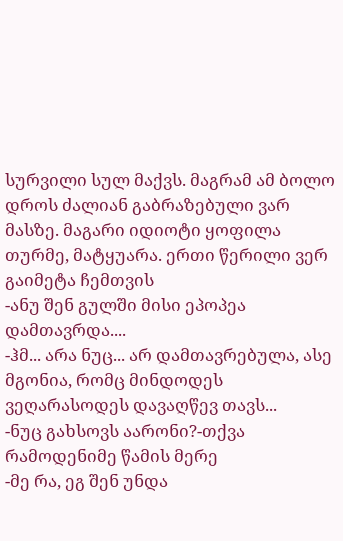სურვილი სულ მაქვს. მაგრამ ამ ბოლო დროს ძალიან გაბრაზებული ვარ მასზე. მაგარი იდიოტი ყოფილა თურმე, მატყუარა. ერთი წერილი ვერ გაიმეტა ჩემთვის
-ანუ შენ გულში მისი ეპოპეა დამთავრდა....
-ჰმ... არა ნუც... არ დამთავრებულა, ასე მგონია, რომც მინდოდეს ვეღარასოდეს დავაღწევ თავს...
-ნუც გახსოვს აარონი?-თქვა რამოდენიმე წამის მერე
-მე რა, ეგ შენ უნდა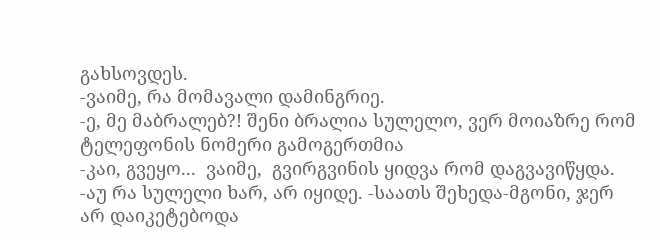გახსოვდეს.
-ვაიმე, რა მომავალი დამინგრიე.
-ე, მე მაბრალებ?! შენი ბრალია სულელო, ვერ მოიაზრე რომ ტელეფონის ნომერი გამოგერთმია
-კაი, გვეყო...  ვაიმე,  გვირგვინის ყიდვა რომ დაგვავიწყდა.
-აუ რა სულელი ხარ, არ იყიდე. -საათს შეხედა-მგონი, ჯერ არ დაიკეტებოდა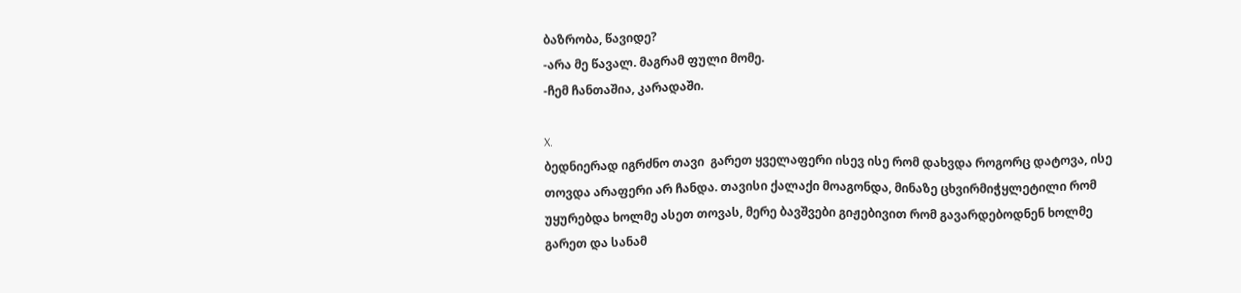ბაზრობა, წავიდე?
-არა მე წავალ. მაგრამ ფული მომე.
-ჩემ ჩანთაშია, კარადაში.

X.
ბედნიერად იგრძნო თავი  გარეთ ყველაფერი ისევ ისე რომ დახვდა როგორც დატოვა, ისე თოვდა არაფერი არ ჩანდა. თავისი ქალაქი მოაგონდა, მინაზე ცხვირმიჭყლეტილი რომ უყურებდა ხოლმე ასეთ თოვას, მერე ბავშვები გიჟებივით რომ გავარდებოდნენ ხოლმე გარეთ და სანამ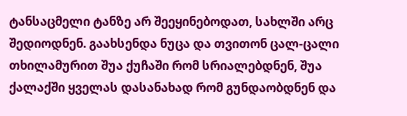ტანსაცმელი ტანზე არ შეეყინებოდათ, სახლში არც შედიოდნენ. გაახსენდა ნუცა და თვითონ ცალ-ცალი თხილამურით შუა ქუჩაში რომ სრიალებდნენ, შუა ქალაქში ყველას დასანახად რომ გუნდაობდნენ და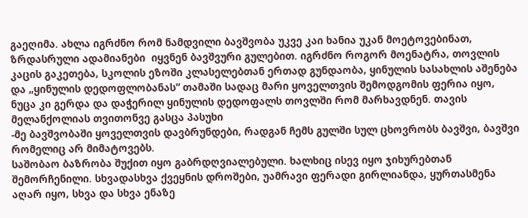გაეღიმა. ახლა იგრძნო რომ ნამდვილი ბავშვობა უკვე კაი ხანია უკან მოეტოვებინათ,  ზრდასრული ადამიანები  იყვნენ ბავშვური გულებით. იგრძნო როგორ მოენატრა, თოვლის კაცის გაკეთება, სკოლის ეზოში კლასელებთან ერთად გუნდაობა, ყინულის სასახლის აშენება და „ყინულის დედოფლობანას“ თამაში სადაც მარი ყოველთვის შემოდგომის ფერია იყო,  ნუცა კი გერდა და დაჭერილ ყინულის დედოფალს თოვლში რომ მარხავდნენ. თავის მელანქოლიას თვითონვე გასცა პასუხი
-მე ბავშვობაში ყოველთვის დავბრუნდები, რადგან ჩემს გულში სულ ცხოვრობს ბავშვი, ბავშვი რომელიც არ მიმატოვებს.
საშობაო ბაზრობა შუქით იყო გაბრდღვიალებული. ხალხიც ისევ იყო ჯიხურებთან შემორჩენილი. სხვადასხვა ქვეყნის დროშები, უამრავი ფერადი გირლიანდა, ყურთასმენა აღარ იყო, სხვა და სხვა ენაზე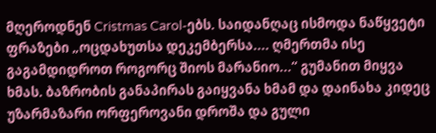მღეროდნენ Cristmas Carol-ებს. საიდანღაც ისმოდა ნაწყვეტი ფრაზები „ოცდახუთსა დეკემბერსა.... ღმერთმა ისე გაგამდიდროთ როგორც შიოს მარანიო...“ გუმანით მიყვა ხმას. ბაზრობის განაპირას გაიყვანა ხმამ და დაინახა კიდეც უზარმაზარი ორფეროვანი დროშა და გული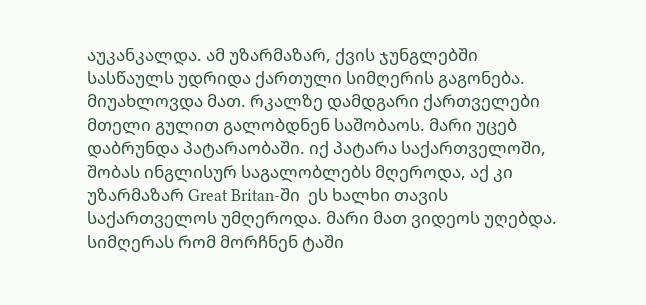აუკანკალდა. ამ უზარმაზარ, ქვის ჯუნგლებში სასწაულს უდრიდა ქართული სიმღერის გაგონება. მიუახლოვდა მათ. რკალზე დამდგარი ქართველები მთელი გულით გალობდნენ საშობაოს. მარი უცებ დაბრუნდა პატარაობაში. იქ პატარა საქართველოში, შობას ინგლისურ საგალობლებს მღეროდა, აქ კი უზარმაზარ Great Britan-ში  ეს ხალხი თავის საქართველოს უმღეროდა. მარი მათ ვიდეოს უღებდა. სიმღერას რომ მორჩნენ ტაში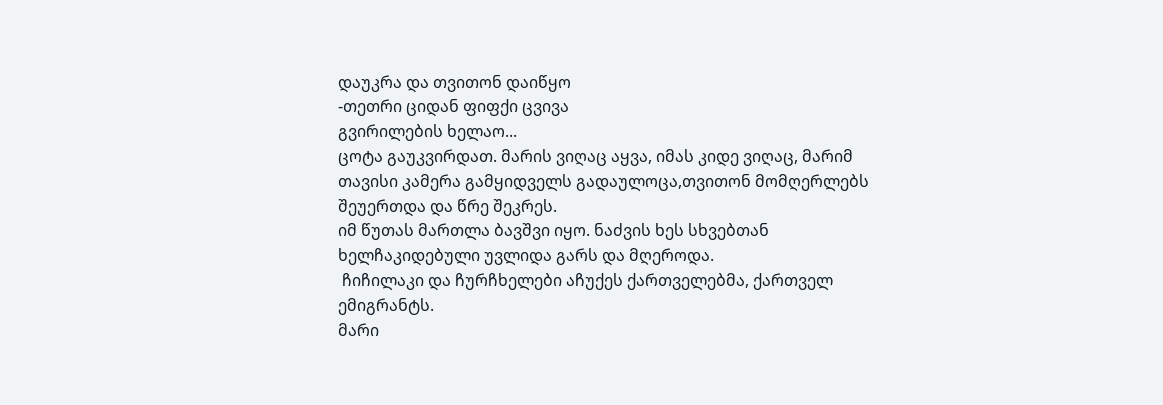დაუკრა და თვითონ დაიწყო
-თეთრი ციდან ფიფქი ცვივა
გვირილების ხელაო...
ცოტა გაუკვირდათ. მარის ვიღაც აყვა, იმას კიდე ვიღაც, მარიმ თავისი კამერა გამყიდველს გადაულოცა,თვითონ მომღერლებს შეუერთდა და წრე შეკრეს.
იმ წუთას მართლა ბავშვი იყო. ნაძვის ხეს სხვებთან ხელჩაკიდებული უვლიდა გარს და მღეროდა.
 ჩიჩილაკი და ჩურჩხელები აჩუქეს ქართველებმა, ქართველ ემიგრანტს.
მარი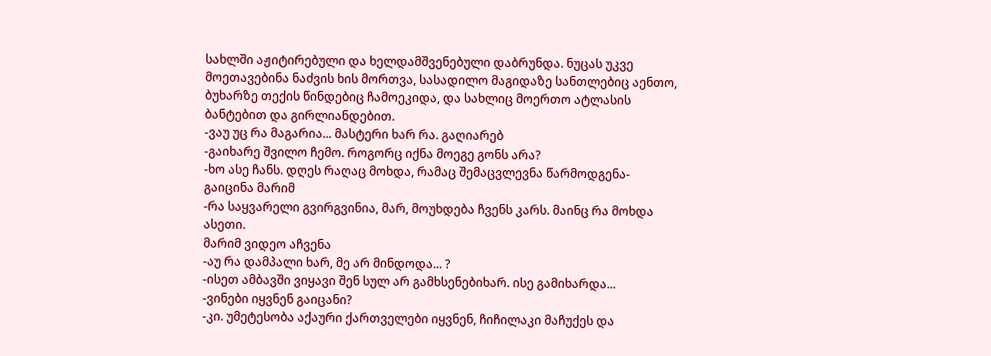სახლში აჟიტირებული და ხელდამშვენებული დაბრუნდა. ნუცას უკვე მოეთავებინა ნაძვის ხის მორთვა, სასადილო მაგიდაზე სანთლებიც აენთო, ბუხარზე თექის წინდებიც ჩამოეკიდა, და სახლიც მოერთო ატლასის ბანტებით და გირლიანდებით.
-ვაუ უც რა მაგარია... მასტერი ხარ რა. გაღიარებ
-გაიხარე შვილო ჩემო. როგორც იქნა მოეგე გონს არა?
-ხო ასე ჩანს. დღეს რაღაც მოხდა, რამაც შემაცვლევნა წარმოდგენა- გაიცინა მარიმ
-რა საყვარელი გვირგვინია, მარ, მოუხდება ჩვენს კარს. მაინც რა მოხდა ასეთი.
მარიმ ვიდეო აჩვენა
-აუ რა დამპალი ხარ, მე არ მინდოდა... ?
-ისეთ ამბავში ვიყავი შენ სულ არ გამხსენებიხარ. ისე გამიხარდა...
-ვინები იყვნენ გაიცანი?
-კი. უმეტესობა აქაური ქართველები იყვნენ, ჩიჩილაკი მაჩუქეს და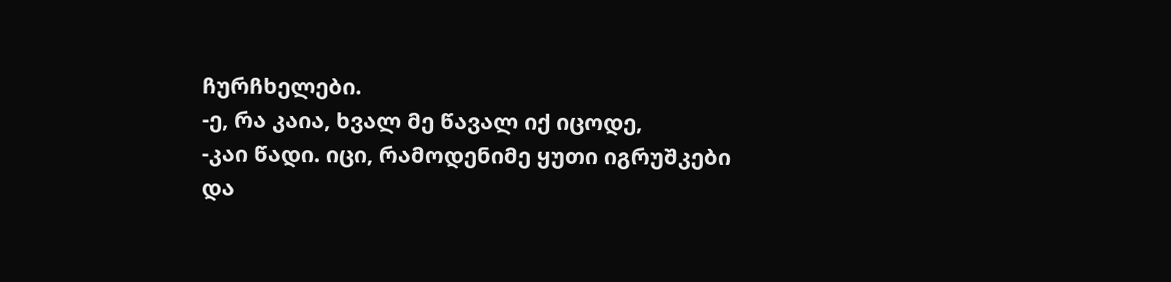ჩურჩხელები.
-ე, რა კაია, ხვალ მე წავალ იქ იცოდე,
-კაი წადი. იცი, რამოდენიმე ყუთი იგრუშკები და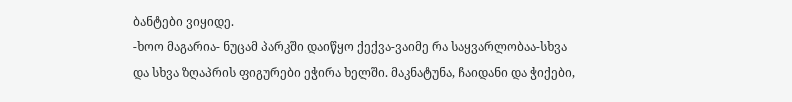ბანტები ვიყიდე.
-ხოო მაგარია- ნუცამ პარკში დაიწყო ქექვა-ვაიმე რა საყვარლობაა-სხვა და სხვა ზღაპრის ფიგურები ეჭირა ხელში. მაკნატუნა, ჩაიდანი და ჭიქები,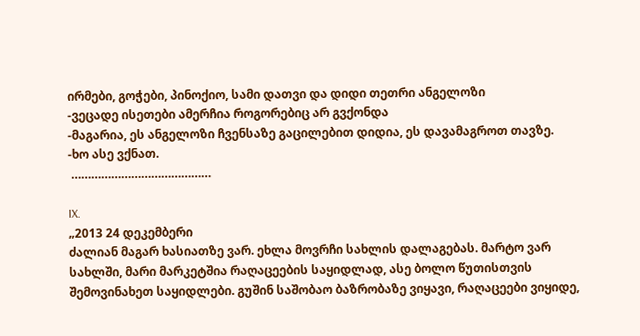ირმები, გოჭები, პინოქიო, სამი დათვი და დიდი თეთრი ანგელოზი
-ვეცადე ისეთები ამერჩია როგორებიც არ გვქონდა
-მაგარია, ეს ანგელოზი ჩვენსაზე გაცილებით დიდია, ეს დავამაგროთ თავზე.
-ხო ასე ვქნათ.
 ……………………………………

IX.
„2013 24 დეკემბერი
ძალიან მაგარ ხასიათზე ვარ. ეხლა მოვრჩი სახლის დალაგებას. მარტო ვარ სახლში, მარი მარკეტშია რაღაცეების საყიდლად, ასე ბოლო წუთისთვის შემოვინახეთ საყიდლები. გუშინ საშობაო ბაზრობაზე ვიყავი, რაღაცეები ვიყიდე,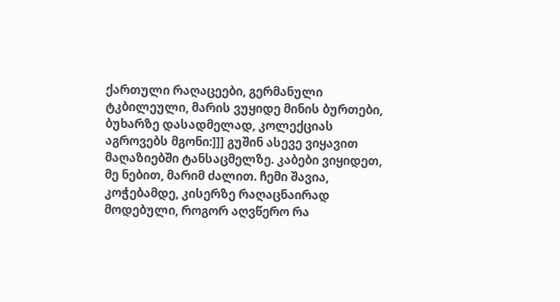ქართული რაღაცეები, გერმანული ტკბილეული, მარის ვუყიდე მინის ბურთები, ბუხარზე დასადმელად, კოლექციას აგროვებს მგონი:]]] გუშინ ასევე ვიყავით მაღაზიებში ტანსაცმელზე. კაბები ვიყიდეთ, მე ნებით, მარიმ ძალით. ჩემი შავია, კოჭებამდე, კისერზე რაღაცნაირად მოდებული, როგორ აღვწერო რა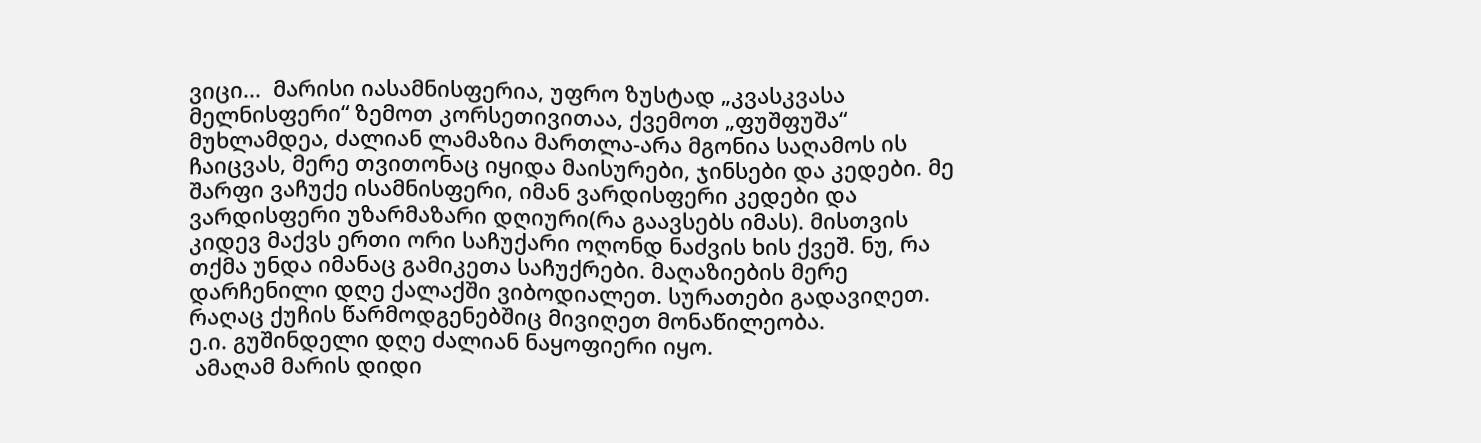ვიცი...  მარისი იასამნისფერია, უფრო ზუსტად „კვასკვასა მელნისფერი“ ზემოთ კორსეთივითაა, ქვემოთ „ფუშფუშა“ მუხლამდეა, ძალიან ლამაზია მართლა-არა მგონია საღამოს ის ჩაიცვას, მერე თვითონაც იყიდა მაისურები, ჯინსები და კედები. მე შარფი ვაჩუქე ისამნისფერი, იმან ვარდისფერი კედები და ვარდისფერი უზარმაზარი დღიური(რა გაავსებს იმას). მისთვის კიდევ მაქვს ერთი ორი საჩუქარი ოღონდ ნაძვის ხის ქვეშ. ნუ, რა თქმა უნდა იმანაც გამიკეთა საჩუქრები. მაღაზიების მერე დარჩენილი დღე ქალაქში ვიბოდიალეთ. სურათები გადავიღეთ. რაღაც ქუჩის წარმოდგენებშიც მივიღეთ მონაწილეობა.
ე.ი. გუშინდელი დღე ძალიან ნაყოფიერი იყო.
 ამაღამ მარის დიდი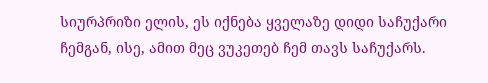სიურპრიზი ელის, ეს იქნება ყველაზე დიდი საჩუქარი ჩემგან, ისე, ამით მეც ვუკეთებ ჩემ თავს საჩუქარს.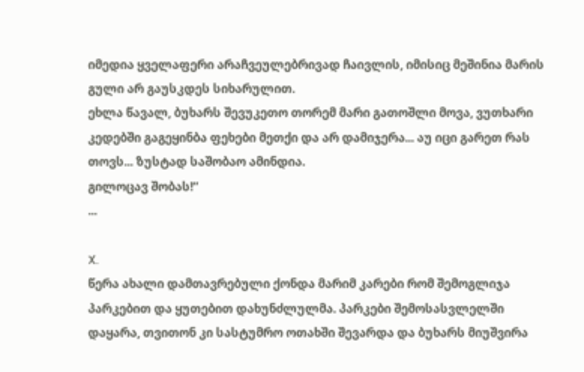იმედია ყველაფერი არაჩვეულებრივად ჩაივლის, იმისიც მეშინია მარის გული არ გაუსკდეს სიხარულით.
ეხლა წავალ, ბუხარს შევუკეთო თორემ მარი გათოშლი მოვა, ვუთხარი კედებში გაგეყინბა ფეხები მეთქი და არ დამიჯერა... აუ იცი გარეთ რას თოვს... ზუსტად საშობაო ამინდია.
გილოცავ შობას!“
...

X.
წერა ახალი დამთავრებული ქონდა მარიმ კარები რომ შემოგლიჯა პარკებით და ყუთებით დახუნძლულმა. პარკები შემოსასვლელში დაყარა, თვითონ კი სასტუმრო ოთახში შევარდა და ბუხარს მიუშვირა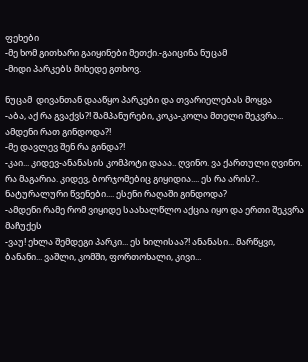ფეხები
-მე ხომ გითხარი გაიყინები მეთქი.-გაიცინა ნუცამ
-მიდი პარკებს მიხედე გთხოვ.

ნუცამ  დივანთან დააწყო პარკები და თვარიელებას მოყვა
-აბა, აქ რა გვაქვს?! შამპანურები, კოკა-კოლა მთელი შეკვრა... ამდენი რათ გინდოდა?!
-მე დავლევ შენ რა გინდა?!
-კაი... კიდევ-ანანასის კომპოტი დააა.. ღვინო. ვა ქართული ღვინო. რა მაგარია. კიდევ, ბორჯომებიც გიყიდია.... ეს რა არის?.. ნატურალური წვენები.... ესენი რაღაში გინდოდა?
-ამდენი რამე რომ ვიყიდე საახალწლო აქცია იყო და ერთი შეკვრა მაჩუქეს
-ვაუ! ეხლა შემდეგი პარკი... ეს ხილისაა?! ანანასი... მარწყვი, ბანანი... ვაშლი, კომში, ფორთოხალი, კივი...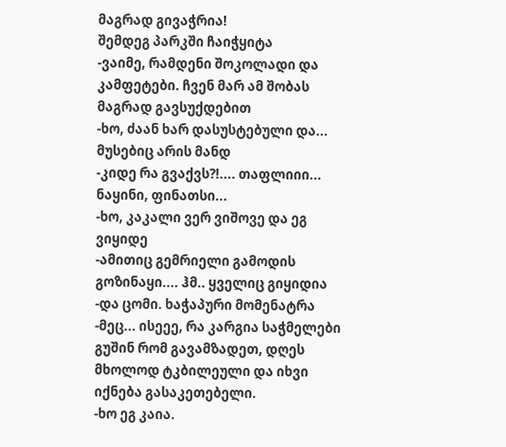მაგრად გივაჭრია!
შემდეგ პარკში ჩაიჭყიტა
-ვაიმე, რამდენი შოკოლადი და კამფეტები. ჩვენ მარ ამ შობას მაგრად გავსუქდებით
-ხო, ძაან ხარ დასუსტებული და... მუსებიც არის მანდ
-კიდე რა გვაქვს?!.... თაფლიიი... ნაყინი, ფინათსი...
-ხო, კაკალი ვერ ვიშოვე და ეგ ვიყიდე
-ამითიც გემრიელი გამოდის გოზინაყი.... ჰმ.. ყველიც გიყიდია
-და ცომი. ხაჭაპური მომენატრა
-მეც... ისეეე, რა კარგია საჭმელები გუშინ რომ გავამზადეთ, დღეს მხოლოდ ტკბილეული და იხვი იქნება გასაკეთებელი.
-ხო ეგ კაია.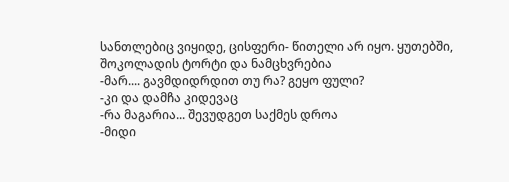სანთლებიც ვიყიდე, ცისფერი- წითელი არ იყო. ყუთებში, შოკოლადის ტორტი და ნამცხვრებია
-მარ.... გავმდიდრდით თუ რა? გეყო ფული?
-კი და დამჩა კიდევაც
-რა მაგარია... შევუდგეთ საქმეს დროა
-მიდი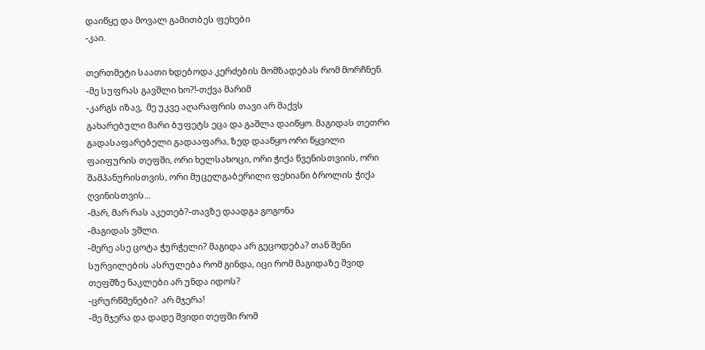დაიწყე და მოვალ გამითბეს ფეხები
-კაი.

თერთმეტი საათი ხდებოდა კერძების მომზადებას რომ მორჩნენ.
-მე სუფრას გავშლი ხო?!-თქვა მარიმ
-კარგს იზავ,  მე უკვე აღარაფრის თავი არ მაქვს
გახარებული მარი ბუფეტს ეცა და გაშლა დაიწყო. მაგიდას თეთრი გადასაფარებელი გადააფარა, ზედ დააწყო ორი წყვილი ფაიფურის თეფში, ორი ხელსახოცი, ორი ჭიქა წვენისთვიის, ორი შამპანურისთვის, ორი მუცელგაბერილი ფეხიანი ბროლის ჭიქა ღვინისთვის...
-მარ, მარ რას აკეთებ?-თავზე დაადგა გოგონა
-მაგიდას ვშლი.
-მერე ასე ცოტა ჭურჭელი? მაგიდა არ გეცოდება? თან შენი სურვილების ასრულება რომ გინდა, იცი რომ მაგიდაზე შვიდ თეფშზე ნაკლები არ უნდა იდოს?
-ცრურწმენები?  არ მჯერა!
-მე მჯერა და დადე შვიდი თეფში რომ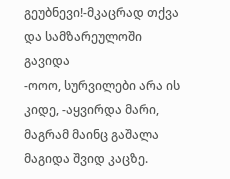გეუბნევი!-მკაცრად თქვა და სამზარეულოში გავიდა
-ოოო, სურვილები არა ის კიდე, -აყვირდა მარი, მაგრამ მაინც გაშალა  მაგიდა შვიდ კაცზე.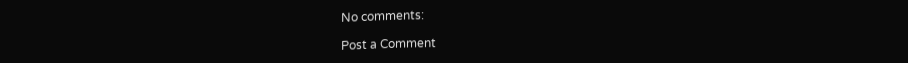No comments:

Post a Comment